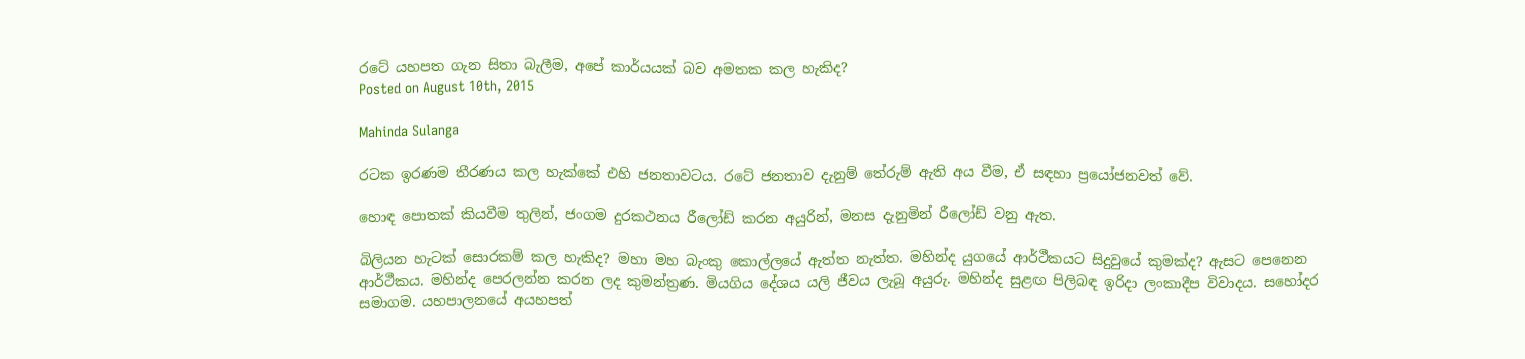රටේ යහපත ගැන සිතා බැලීම, අපේ කාර්යයක් බව අමතක කල හැකිද?
Posted on August 10th, 2015

Mahinda Sulanga

රටක ඉරණම තීරණය කල හැක්කේ එහි ජනතාවටය. රටේ ජනතාව දැනුම් තේරුම් ඇති අය වීම, ඒ සඳහා ප්‍රයෝජනවත් වේ.

හොඳ පොතක් කියවීම තුලින්, ජංගම දුරකථනය රීලෝඩ් කරන අයුරින්, මනස දැනුමින් රීලෝඩ් වනු ඇත.

බිලියන හැටක් සොරකම් කල හැකිද? මහා මහ බැංකු කොල්ලයේ ඇත්ත නැත්ත. මහින්ද යුගයේ ආර්ථීකයට සිදුවුයේ කුමක්ද? ඇසට පෙනෙන ආර්ථීකය. මහින්ද පෙරලන්න කරන ලද කුමන්ත්‍රණ. මියගිය දේශය යලි ජීවය ලැබූ අයුරු. මහින්ද සුළඟ පිලිබඳ ඉරිදා ලංකාදීප විවාදය. සහෝදර සමාගම. යහපාලනයේ අයහපත්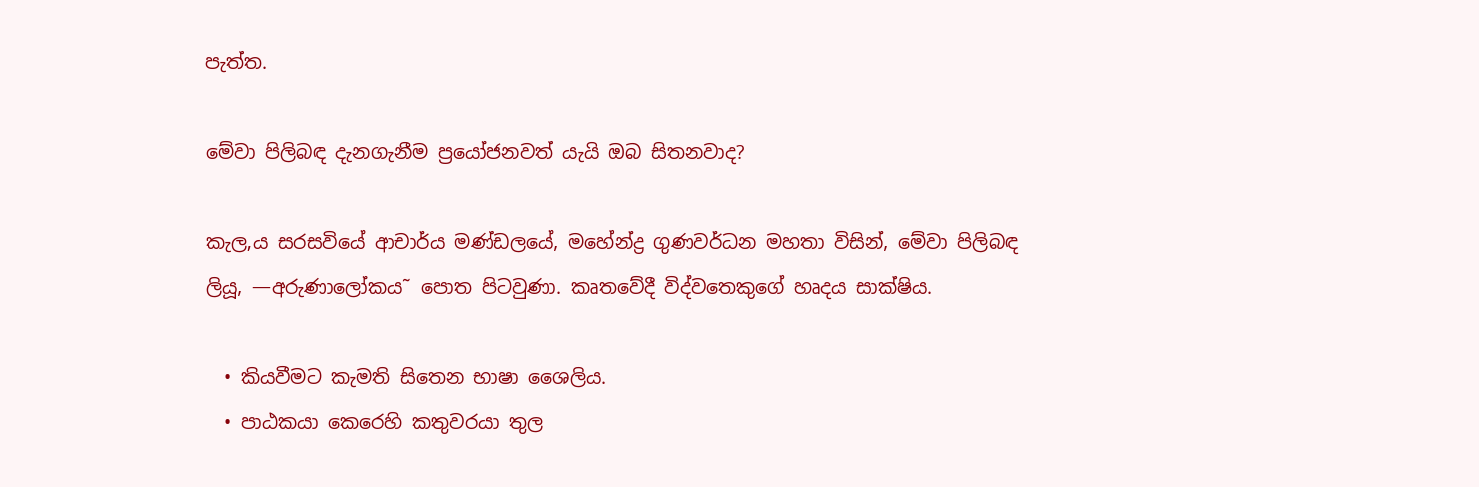පැත්ත.

මේවා පිලිබඳ දැනගැනීම ප්‍රයෝජනවත් යැයි ඔබ සිතනවාද?

කැල‚ය සරසවියේ ආචාර්ය මණ්ඩලයේ, මහේන්ද්‍ර ගුණවර්ධන මහතා විසින්, මේවා පිලිබඳ ලියූ, —අරුණාලෝකය˜ පොත පිටවුණා. කෘතවේදී විද්වතෙකුගේ හෘදය සාක්ෂිය.

  • කියවීමට කැමති සිතෙන භාෂා ශෛලිය.
  • පාඨකයා කෙරෙහි කතුවරයා තුල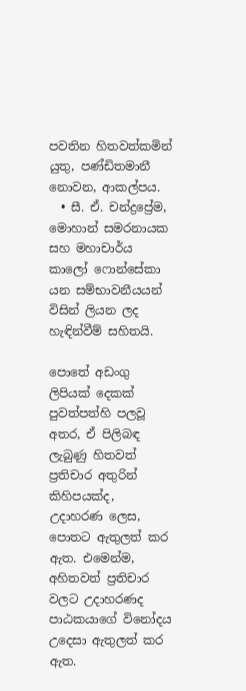පවතින හිතවත්කමින් යුතු, පණ්ඩිතමානී නොවන, ආකල්පය.
  • සී. ඒ. චන්ද්‍රප්‍රේම, මොහාන් සමරනායක සහ මහාචාර්ය කාලෝ ෆොන්සේකා යන සම්භාවනීයයන් විසින් ලියන ලද හැඳින්වීම් සහිතයි.

පොතේ අඩංගු ලිපියක් දෙකක් පුවත්පත්හි පලවූ අතර, ඒ පිලිබඳ ලැබුණු හිතවත් ප්‍රතිචාර අතුරින් කිහිපයක්ද, උදාහරණ ලෙස, පොතට ඇතුලත් කර ඇත. එමෙන්ම, අහිතවත් ප්‍රතිචාර වලට උදාහරණද පාඨකයාගේ විනෝදය උදෙසා ඇතුලත් කර ඇත.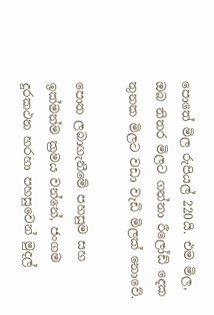පොතේ මිල රුපියල් 220යි. එම මිල, ඔබ නිතර මිලට ගන්නා රීලෝඩ් දෙක තුනක මිලට වඩා වැඩි මිලක් නොවේ.

පොත ලබාගැනීමේ පහසුම සහ ඉක්මන්ම ක්‍රමය වන්නේ, ජංගම දුරකථන හරහා පහසුවෙන් මුදල්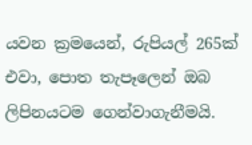යවන ක්‍රමයෙන්, රුපියල් 265ක් එවා, පොත තැපෑලෙන් ඔබ ලිපිනයටම ගෙන්වාගැනීමයි.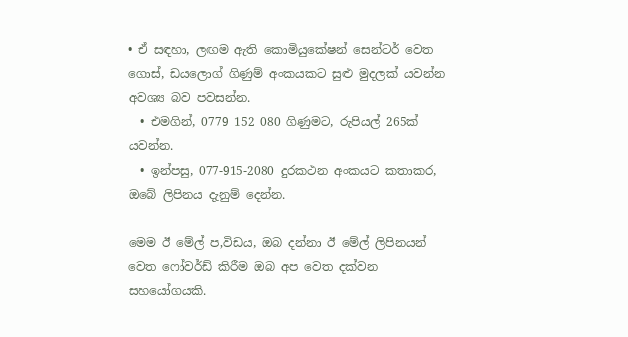• ඒ සඳහා, ලඟම ඇති කොමියුකේෂන් සෙන්ටර් වෙත ගොස්, ඩයලොග් ගිණුම් අංකයකට සුළු මුදලක් යවන්න අවශ්‍ය බව පවසන්න.
  • එමගින්, 0779 152 080 ගිණුමට, රුපියල් 265ක් යවන්න.
  • ඉන්පසු, 077-915-2080 දුරකථන අංකයට කතාකර, ඔබේ ලිපිනය දැනුම් දෙන්න.

මෙම ඊ මේල් ප‚විඩය, ඔබ දන්නා ඊ මේල් ලිපිනයන් වෙත ෆෝවර්ඩ් කිරීම ඔබ අප වෙත දක්වන සහයෝගයකි.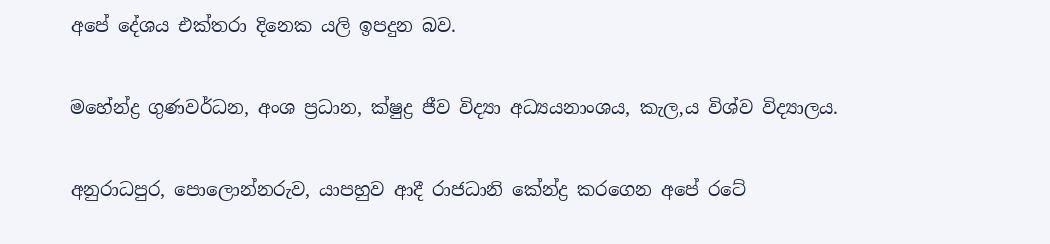අපේ දේශය එක්තරා දිනෙක යලි ඉපදුන බව.

මහේන්ද්‍ර ගුණවර්ධන, අංශ ප්‍රධාන, ක්ෂුද්‍ර ජීව විද්‍යා අධ්‍යයනාංශය, කැල‚ය විශ්ව විද්‍යාලය.

අනුරාධපුර, පොලොන්නරුව, යාපහුව ආදී රාජධානි කේන්ද්‍ර කරගෙන අපේ රටේ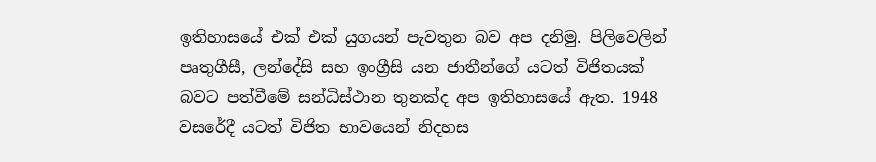ඉතිහාසයේ එක් එක් යුගයන් පැවතුන බව අප දනිමු. පිලිවෙලින් පෘතුගීසී, ලන්දේසි සහ ඉංග්‍රීසි යන ජාතීන්ගේ යටත් විජිතයක් බවට පත්වීමේ සන්ධිස්ථාන තුනක්ද අප ඉතිහාසයේ ඇත. 1948 වසරේදී යටත් විජිත භාවයෙන් නිදහස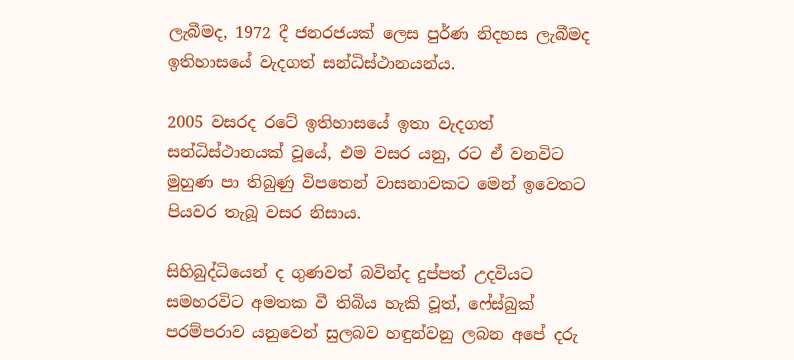ලැබීමද, 1972 දී ජනරජයක් ලෙස පුර්ණ නිදහස ලැබීමද ඉතිහාසයේ වැදගත් සන්ධිස්ථානයන්ය.

2005 වසරද රටේ ඉතිහාසයේ ඉතා වැදගත් සන්ධිස්ථානයක් වූයේ, එම වසර යනු, රට ඒ වනවිට මුහුණ පා තිබුණු විපතෙන් වාසනාවකට මෙන් ඉවෙතට පියවර තැබූ වසර නිසාය.

සිහිබුද්ධියෙන් ද ගුණවත් බවින්ද දුප්පත් උදවියට සමහරවිට අමතක වී තිබිය හැකි වූත්, ෆේස්බුක් පරම්පරාව යනුවෙන් සුලබව හඳුන්වනු ලබන අපේ දරු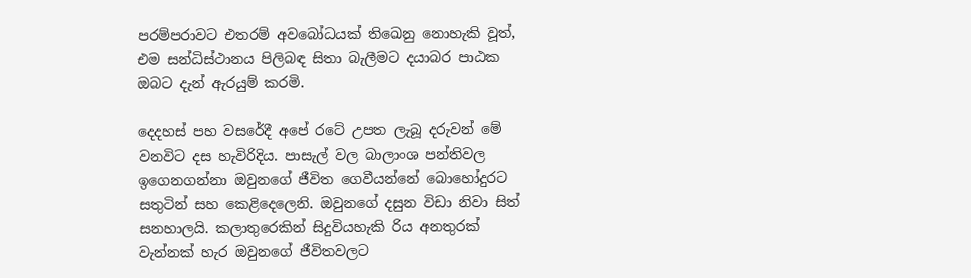පරම්පරාවට එතරම් අවබෝධයක් තිඛෙනු නොහැකි වූත්, එම සන්ධිස්ථානය පිලිබඳ සිතා බැලීමට දයාබර පාඨක ඔබට දැන් ඇරයුම් කරමි.

දෙදහස් පහ වසරේදී අපේ රටේ උපත ලැබූ දරුවන් මේ වනවිට දස හැවිරිදිය. පාසැල් වල බාලාංශ පන්තිවල ඉගෙනගන්නා ඔවුනගේ ජීවිත ගෙවීයන්නේ බොහෝදුරට සතුටින් සහ කෙළිදෙලෙනි. ඔවුනගේ දසුන විඩා නිවා සිත් සනහාලයි. කලාතුරෙකින් සිදුවියහැකි රිය අනතුරක් වැන්නක් හැර ඔවුනගේ ජීවිතවලට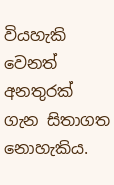වියහැකි වෙනත් අනතුරක් ගැන සිතාගත නොහැකිය.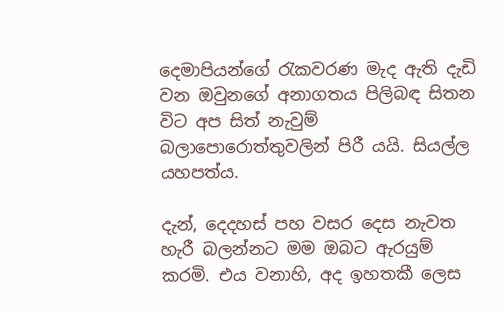දෙමාපියන්ගේ රැකවරණ මැද ඇති දැඩි වන ඔවුනගේ අනාගතය පිලිබඳ සිතන විට අප සිත් නැවුම් බලාපොරොත්තුවලින් පිරී යයි. සියල්ල යහපත්ය.

දැන්, දෙදහස් පහ වසර දෙස නැවත හැරී බලන්නට මම ඔබට ඇරයුම් කරමි. එය වනාහි, අද ඉහතකී ලෙස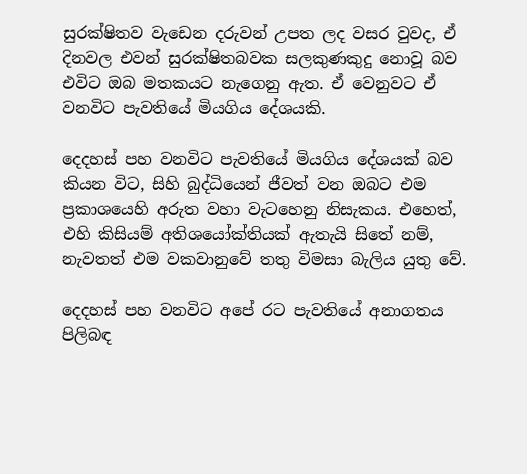සුරක්ෂිතව වැඩෙන දරුවන් උපත ලද වසර වුවද, ඒ දිනවල එවන් සුරක්ෂිතබවක සලකුණකුදු නොවූ බව එවිට ඔබ මතකයට නැගෙනු ඇත. ඒ වෙනුවට ඒ වනවිට පැවතියේ මියගිය දේශයකි.

දෙදහස් පහ වනවිට පැවතියේ මියගිය දේශයක් බව කියන විට, සිහි බුද්ධියෙන් ජීවත් වන ඔබට එම ප්‍රකාශයෙහි අරුත වහා වැටහෙනු නිසැකය. එහෙත්, එහි කිසියම් අතිශයෝක්තියක් ඇතැයි සිතේ නම්, නැවතත් එම වකවානුවේ තතු විමසා බැලිය යුතු වේ.

දෙදහස් පහ වනවිට අපේ රට පැවතියේ අනාගතය පිලිබඳ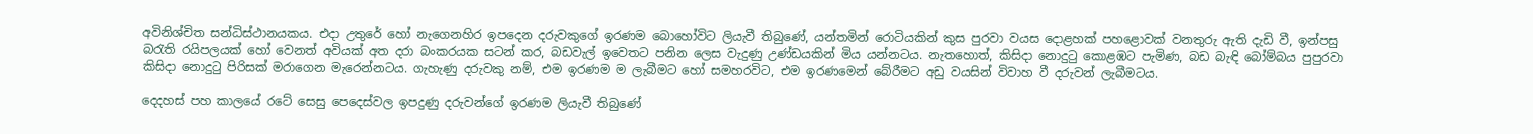අවිනිශ්චිත සන්ධිස්ථානයකය. එදා උතුරේ හෝ නැගෙනහිර ඉපදෙන දරුවකුගේ ඉරණම බොහෝවිට ලියැවී තිබුණේ, යන්තමින් රොටියකින් කුස පුරවා වයස දොළහක් පහළොවක් වනතුරු ඇති දැඩි වී, ඉන්පසු බරැති රයිපලයක් හෝ වෙනත් අවියක් අත දරා බංකරයක සටන් කර, බඩවැල් ඉවෙතට පනින ලෙස වැදුණු උණ්ඩයකින් මිය යන්නටය. නැතහොත්, කිසිදා නොදුටු කොළඹට පැමිණ, බඩ බැඳි බෝම්බය පුපුරවා කිසිදා නොදුටු පිරිසක් මරාගෙන මැරෙන්නටය. ගැහැණු දරුවකු නම්, එම ඉරණම ම ලැබීමට හෝ සමහරවිට, එම ඉරණමෙන් බේරීමට අඩු වයසින් විවාහ වී දරුවන් ලැබීමටය.

දෙදහස් පහ කාලයේ රටේ සෙසු පෙදෙස්වල ඉපදුණු දරුවන්ගේ ඉරණම ලියැවී තිබුණේ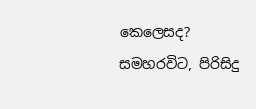කෙලෙසද? සමහරවිට, පිරිසිදු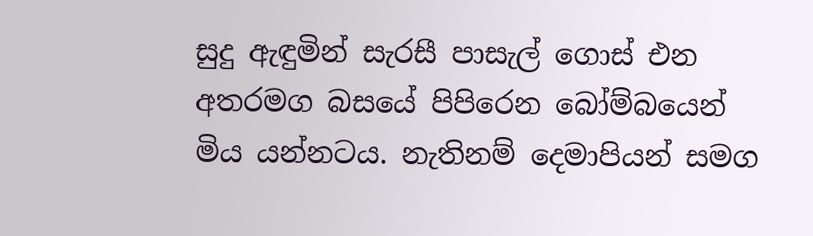සුදු ඇඳුමින් සැරසී පාසැල් ගොස් එන අතරමග බසයේ පිපිරෙන බෝම්බයෙන් මිය යන්නටය. නැතිනම් දෙමාපියන් සමග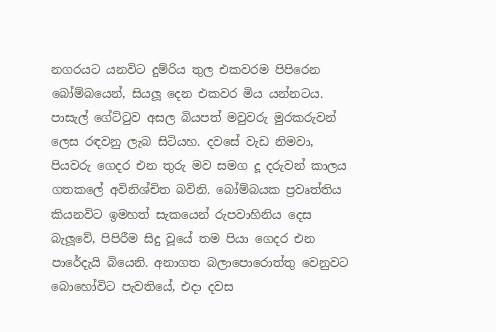නගරයට යනවිට දුම්රිය තුල එකවරම පිපිරෙන බෝම්බයෙන්, සියලූ දෙන එකවර මිය යන්නටය. පාසැල් ගේට්ටුව අසල බියපත් මවුවරු මුරකරුවන් ලෙස රඳවනු ලැබ සිටියහ. දවසේ වැඩ නිමවා, පියවරු ගෙදර එන තුරු මව සමග දූ දරුවන් කාලය ගතකලේ අවිනිශ්චිත බවිනි. බෝම්බයක ප්‍රවෘත්තිය කියනවිට ඉමහත් සැකයෙන් රුපවාහිනිය දෙස බැලූවේ, පිපිරීම සිදු වූයේ තම පියා ගෙදර එන පාරේදැයි බියෙනි. අනාගත බලාපොරොත්තු වෙනුවට බොහෝවිට පැවතියේ, එදා දවස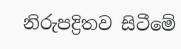නිරුපද්‍රිතව සිටීමේ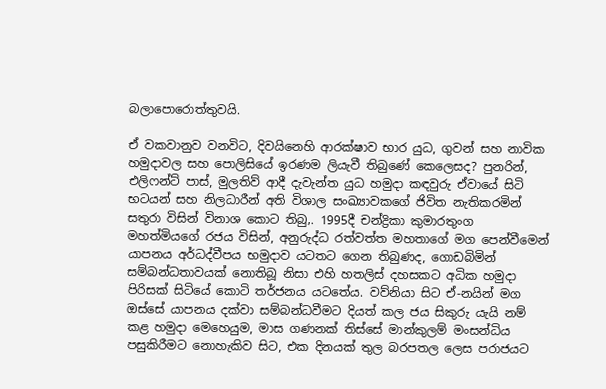බලාපොරොත්තුවයි.

ඒ වකවානුව වනවිට, දිවයිනෙහි ආරක්ෂාව භාර යුධ, ගුවන් සහ නාවික හමුදාවල සහ පොලිසියේ ඉරණම ලියැවී තිබුණේ කෙලෙසද? පුනරින්, එලිෆන්ට් පාස්, මුලතිව් ආදී දැවැන්ත යුධ හමුදා කඳවුරු ඒවායේ සිටි භටයන් සහ නිලධාරීන් අති විශාල සංඛ්‍යාවකගේ ජිවිත නැතිකරමින් සතුරා විසින් විනාශ කොට තිබු‚. 1995දී චන්ද්‍රිකා කුමාරතුංග මහත්මියගේ රජය විසින්, අනුරුද්ධ රත්වත්ත මහතාගේ මග පෙන්වීමෙන් යාපනය අර්ධද්වීපය භමුදාව යටතට ගෙන තිබුණද, ගොඩබිමින් සම්බන්ධතාවයක් නොතිබූ නිසා එහි හතලිස් දහසකට අධික හමුදා පිරිසක් සිටියේ කොටි තර්ජනය යටතේය. වව්නියා සිට ඒ-නයින් මග ඔස්සේ යාපනය දක්වා සම්බන්ධවීමට දියත් කල ජය සිකුරු යැයි නම් කළ හමුදා මෙහෙයුම, මාස ගණනක් තිස්සේ මාන්කුලම් මංසන්ධිය පසුකිරීමට නොහැකිව සිට, එක දිනයක් තුල බරපතල ලෙස පරාජයට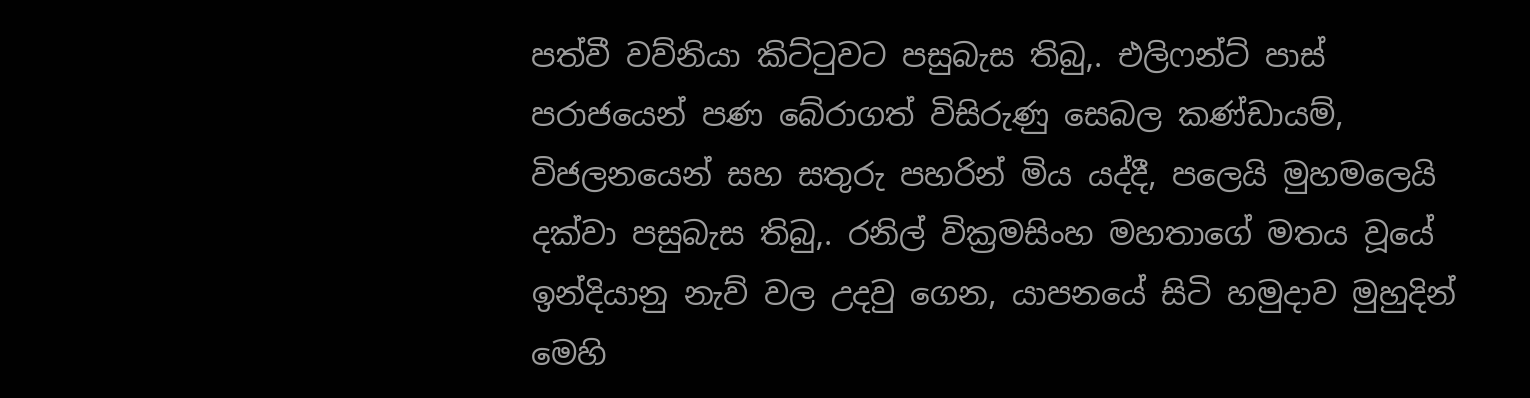පත්වී වව්නියා කිට්ටුවට පසුබැස තිබු‚. එලිෆන්ට් පාස් පරාජයෙන් පණ බේරාගත් විසිරුණු සෙබල කණ්ඩායම්, විජලනයෙන් සහ සතුරු පහරින් මිය යද්දී, පලෙයි මුහමලෙයි දක්වා පසුබැස තිබු‚. රනිල් වික්‍රමසිංහ මහතාගේ මතය වූයේ ඉන්දියානු නැව් වල උදවු ගෙන, යාපනයේ සිටි හමුදාව මුහුදින් මෙහි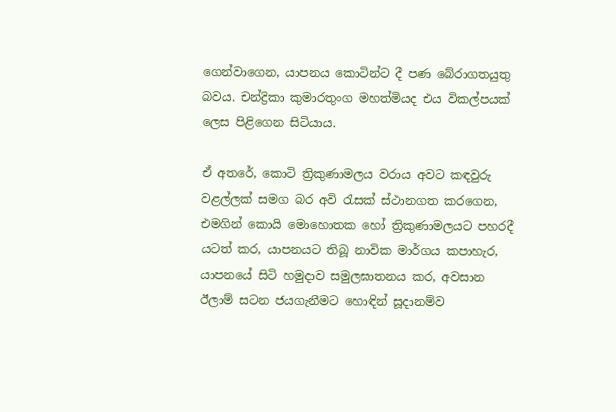ගෙන්වාගෙන, යාපනය කොටින්ට දී පණ බේරාගතයුතු බවය. චන්ද්‍රිකා කුමාරතුංග මහත්මියද එය විකල්පයක් ලෙස පිළිගෙන සිටියාය.

ඒ අතරේ, කොටි ත්‍රිකුණාමලය වරාය අවට කඳවුරු වළල්ලක් සමග බර අවි රැසක් ස්ථානගත කරගෙන, එමගින් කොයි මොහොතක හෝ ත්‍රිකුණාමලයට පහරදී යටත් කර, යාපනයට තිබූ නාවික මාර්ගය කපාහැර, යාපනයේ සිටි හමුදාව සමුලඝාතනය කර, අවසාන ඊලාම් සටන ජයගැනීමට හොඳින් සූදානම්ව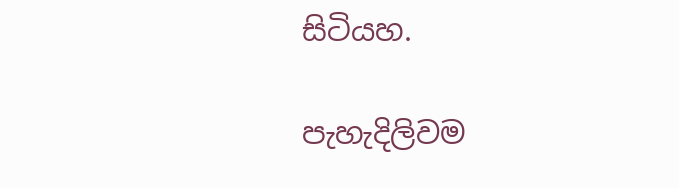සිටියහ.

පැහැදිලිවම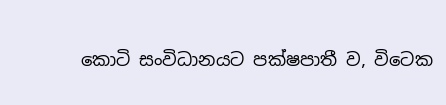කොටි සංවිධානයට පක්ෂපාතී ව, විටෙක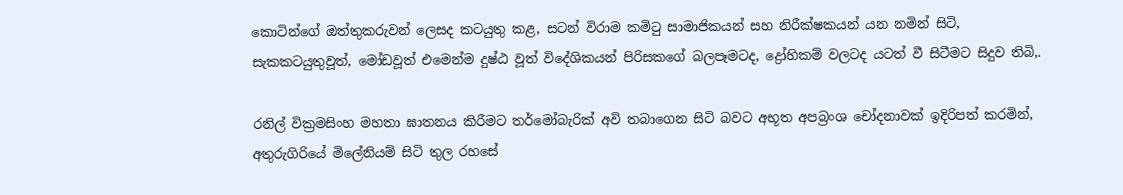කොටින්ගේ ඔත්තුකරුවන් ලෙසද කටයුතු කළ, සටන් විරාම කමිටු සාමාජිකයන් සහ නිරීක්ෂකයන් යන නමින් සිටි, සැකකටයුතුවූත්, මෝඩවූත් එමෙන්ම දුෂ්ඨ වූත් විදේශිකයන් පිරිසකගේ බලපෑමටද, ද්‍රෝහිකම් වලටද යටත් වී සිටීමට සිදුව තිබි‚.

රනිල් වික්‍රමසිංහ මහතා ඝාතනය කිරීමට තර්මෝබැරික් අවි තබාගෙන සිටි බවට අභූත අපබ්‍රංශ චෝදනාවක් ඉදිරිපත් කරමින්, අතුරුගිරියේ මිලේනියම් සිටි තුල රහසේ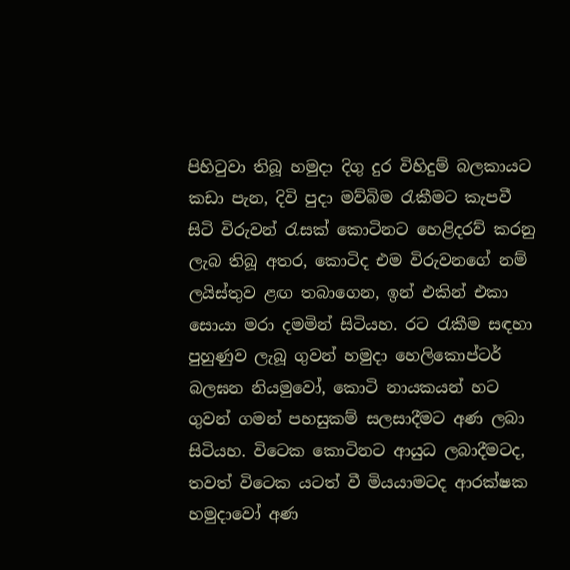පිහිටුවා තිබූ හමුදා දිගු දුර විහිදුම් බලකායට කඩා පැන, දිවි පුදා මව්බිම රැකීමට කැපවී සිටි විරුවන් රැසක් කොටිනට හෙළිදරව් කරනු ලැබ තිබූ අතර, කොටිද එම විරුවනගේ නම් ලයිස්තුව ළඟ තබාගෙන, ඉන් එකින් එකා සොයා මරා දමමින් සිටියහ. රට රැකීම සඳහා පුහුණුව ලැබූ ගුවන් හමුදා හෙලිකොප්ටර් බලඝන නියමුවෝ, කොටි නායකයන් හට ගුවන් ගමන් පහසුකම් සලසාදීමට අණ ලබා සිටියහ. විටෙක කොටිනට ආයුධ ලබාදීමටද, තවත් විටෙක යටත් වී මියයාමටද ආරක්ෂක හමුදාවෝ අණ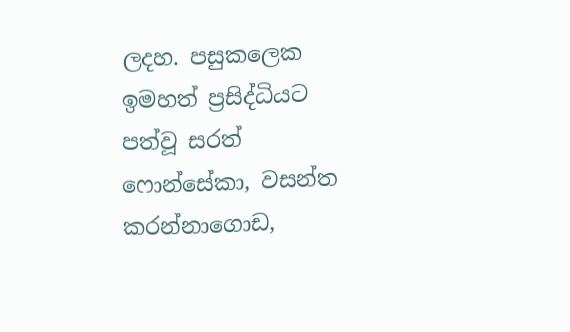ලදහ. පසුකලෙක ඉමහත් ප්‍රසිද්ධියට පත්වූ සරත් ෆොන්සේකා, වසන්ත කරන්නාගොඩ,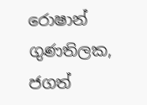රොෂාන් ගුණතිලක, ජගත්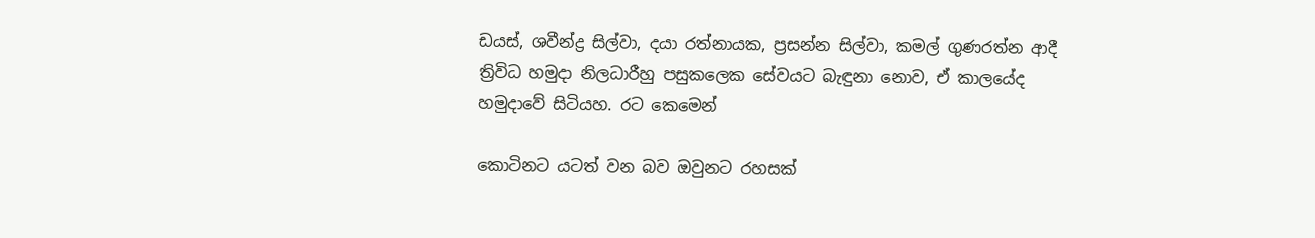ඩයස්, ශවීන්ද්‍ර සිල්වා, දයා රත්නායක, ප්‍රසන්න සිල්වා, කමල් ගුණරත්න ආදී ත්‍රිවිධ හමුදා නිලධාරීහු පසුකලෙක සේවයට බැඳුනා නොව, ඒ කාලයේද හමුදාවේ සිටියහ. රට කෙමෙන්

කොටිනට යටත් වන බව ඔවුනට රහසක්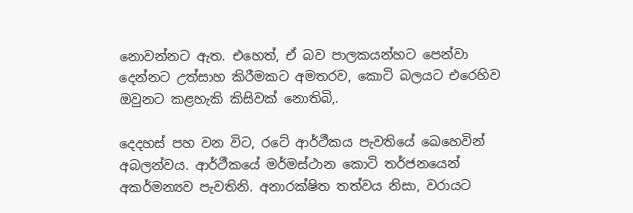නොවන්නට ඇත. එහෙත්, ඒ බව පාලකයන්හට පෙන්වා දෙන්නට උත්සාහ කිරීමකට අමතරව, කොටි බලයට එරෙහිව ඔවුනට කළහැකි කිසිවක් නොතිබි‚.

දෙදහස් පහ වන විට, රටේ ආර්ථීකය පැවතියේ ඛෙහෙවින් අබලන්වය. ආර්ථීකයේ මර්මස්ථාන කොටි තර්ජනයෙන් අකර්මන්‍යව පැවතිනි. අනාරක්ෂිත තත්වය නිසා, වරායට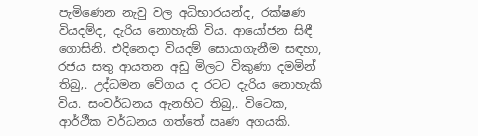පැමිණෙන නැවු වල අධිභාරයන්ද, රක්ෂණ වියදම්ද, දැරිය නොහැකි විය. ආයෝජන සිඳී ගොසිනි. එදිනෙදා වියදම් සොයාගැනීම සඳහා, රජය සතු ආයතන අඩු මිලට විකුණා දමමින් තිබු‚. උද්ධමන වේගය ද රටට දැරිය නොහැකි විය. සංවර්ධනය ඇනහිට තිබු‚. විටෙක, ආර්ථීක වර්ධනය ගත්තේ ඍණ අගයකි.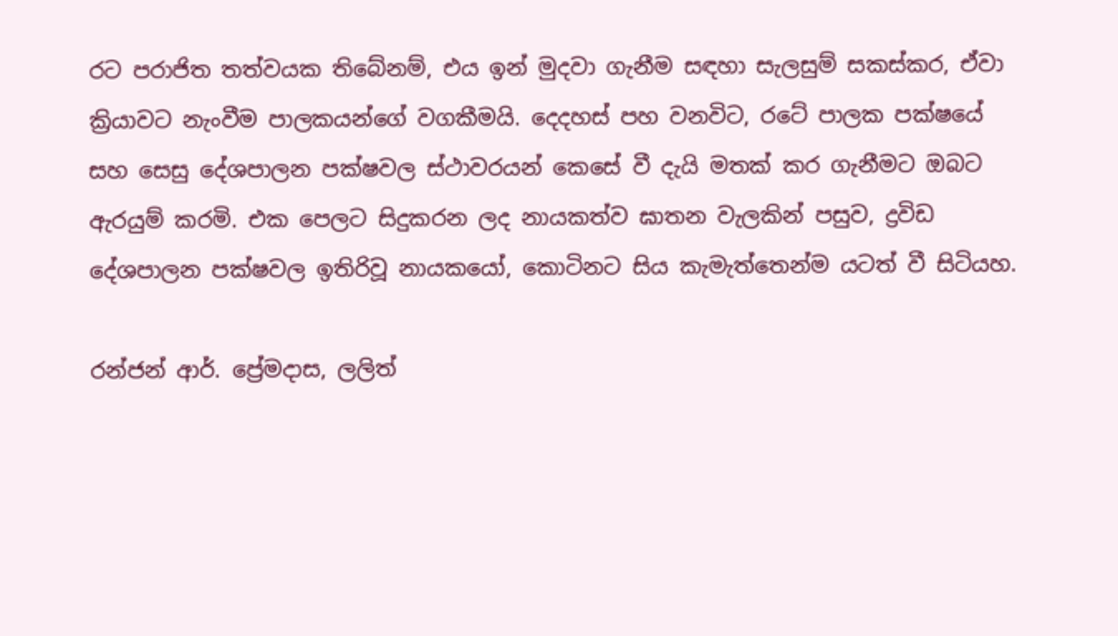රට පරාජිත තත්වයක තිබේනම්, එය ඉන් මුදවා ගැනීම සඳහා සැලසුම් සකස්කර, ඒවා ක්‍රියාවට නැංවීම පාලකයන්ගේ වගකීමයි. දෙදහස් පහ වනවිට, රටේ පාලක පක්ෂයේ සහ සෙසු දේශපාලන පක්ෂවල ස්ථාවරයන් කෙසේ වී දැයි මතක් කර ගැනීමට ඔබට ඇරයුම් කරමි. එක පෙලට සිදුකරන ලද නායකත්ව ඝාතන වැලකින් පසුව, ද්‍රවිඩ දේශපාලන පක්ෂවල ඉතිරිවූ නායකයෝ, කොටිනට සිය කැමැත්තෙන්ම යටත් වී සිටියහ.

රන්ජන් ආර්. ප්‍රේමදාස, ලලිත්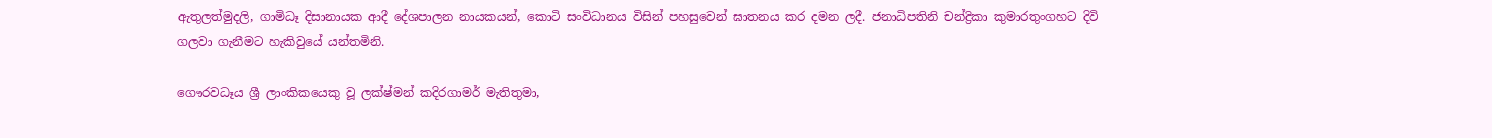ඇතුලත්මුදලි, ගාමිධෑ දිසානායක ආදී දේශපාලන නායකයන්, කොටි සංවිධානය විසින් පහසුවෙන් ඝාතනය කර දමන ලදී. ජනාධිපතිනි චන්ද්‍රිකා කුමාරතුංගහට දිවි ගලවා ගැනීමට හැකිවුයේ යන්තමිනි.

ගෞරවධෑය ශ්‍රී ලාංකිකයෙකු වූ ලක්ෂ්මන් කදිරගාමර් මැතිතුමා,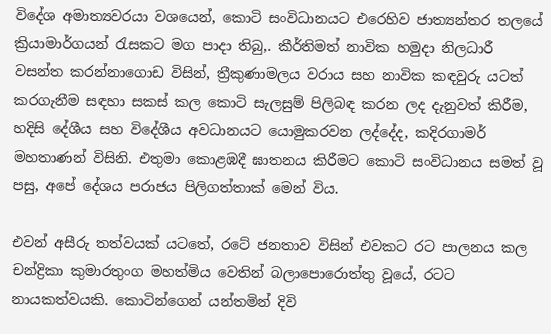විදේශ අමාත්‍යවරයා වශයෙන්, කොටි සංවිධානයට එරෙහිව ජාත්‍යන්තර තලයේ ක්‍රියාමාර්ගයන් රැසකට මග පාදා තිබු‚. කීර්තිමත් නාවික හමුදා නිලධාරී වසන්ත කරන්නාගොඩ විසින්, ත්‍රීකුණාමලය වරාය සහ නාවික කඳවුරු යටත් කරගැනීම සඳහා සකස් කල කොටි සැලසුම් පිලිබඳ කරන ලද දැනුවත් කිරීම, හදිසි දේශීය සහ විදේශීය අවධානයට යොමුකරවන ලද්දේද, කදිරගාමර් මහතාණන් විසිනි. එතුමා කොළඹදී ඝාතනය කිරීමට කොටි සංවිධානය සමත් වූ පසු, අපේ දේශය පරාජය පිලිගත්තාක් මෙන් විය.

එවන් අසීරු තත්වයක් යටතේ, රටේ ජනතාව විසින් එවකට රට පාලනය කල චන්ද්‍රිකා කුමාරතුංග මහත්මිය වෙතින් බලාපොරොත්තු වූයේ, රටට නායකත්වයකි. කොටින්ගෙන් යන්තමින් දිවි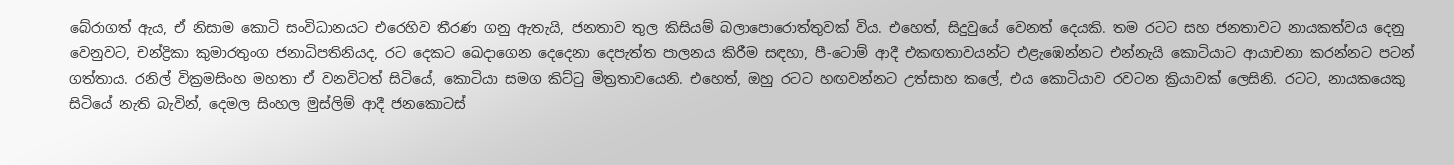බේරාගත් ඇය, ඒ නිසාම කොටි සංවිධානයට එරෙහිව තීරණ ගනු ඇතැයි, ජනතාව තුල කිසියම් බලාපොරොත්තුවක් විය. එහෙත්, සිදුවුයේ වෙනත් දෙයකි. තම රටට සහ ජනතාවට නායකත්වය දෙනු වෙනුවට, චන්ද්‍රිකා කුමාරතුංග ජනාධිපතිනියද, රට දෙකට ඛෙදාගෙන දෙදෙනා දෙපැත්ත පාලනය කිරීම සඳහා, පී-ටොම් ආදී එකඟතාවයන්ට එළැඹෙන්නට එන්නැයි කොටියාට ආයාචනා කරන්නට පටන් ගත්තාය. රනිල් වික්‍රමසිංහ මහතා ඒ වනවිටත් සිටියේ, කොටියා සමග කිට්ටු මිත්‍රතාවයෙනි. එහෙත්, ඔහු රටට හඟවන්නට උත්සාහ කලේ, එය කොටියාව රවටන ක්‍රියාවක් ලෙසිනි. රටට, නායකයෙකු සිටියේ නැති බැවින්, දෙමල සිංහල මුස්ලිම් ආදී ජනකොටස්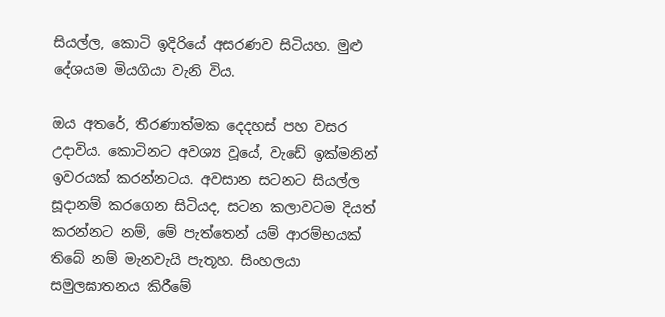සියල්ල, කොටි ඉදිරියේ අසරණව සිටියහ. මුළු දේශයම මියගියා වැනි විය.

ඔය අතරේ, තීරණාත්මක දෙදහස් පහ වසර උදාවිය. කොටිනට අවශ්‍ය වූයේ, වැඩේ ඉක්මනින් ඉවරයක් කරන්නටය. අවසාන සටනට සියල්ල සූදානම් කරගෙන සිටියද, සටන කලාවටම දියත් කරන්නට නම්, මේ පැත්තෙන් යම් ආරම්භයක් තිබේ නම් මැනවැයි පැතූහ. සිංහලයා සමුලඝාතනය කිරීමේ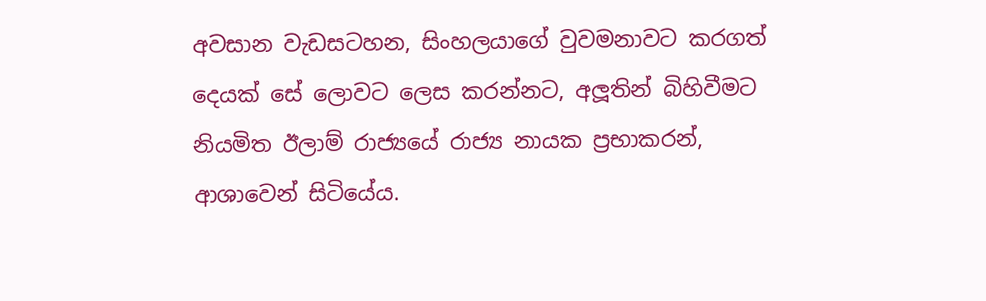අවසාන වැඩසටහන, සිංහලයාගේ වුවමනාවට කරගත් දෙයක් සේ ලොවට ලෙස කරන්නට, අලූතින් බිහිවීමට නියමිත ඊලාම් රාජ්‍යයේ රාජ්‍ය නායක ප්‍රභාකරන්, ආශාවෙන් සිටියේය.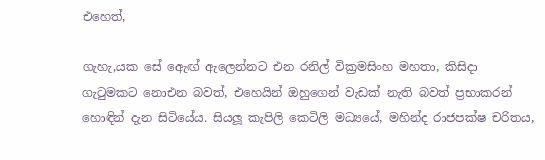එහෙත්,

ගැහැ‚යක සේ ඇෙඟ් ඇලෙන්නට එන රනිල් වික්‍රමසිංහ මහතා, කිසිදා ගැටුමකට නොඑන බවත්, එහෙයින් ඔහුගෙන් වැඩක් නැති බවත් ප්‍රභාකරන් හොඳින් දැන සිටියේය. සියලූ කැපිලි කෙටිලි මධ්‍යයේ, මහින්ද රාජපක්ෂ චරිතය,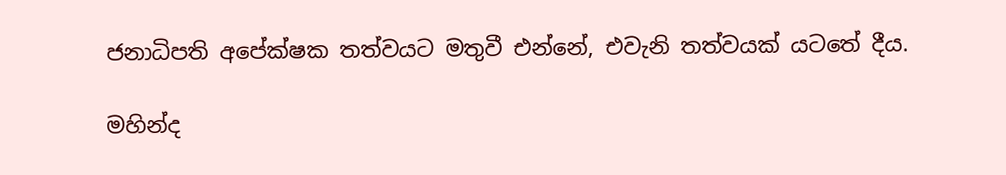ජනාධිපති අපේක්ෂක තත්වයට මතුවී එන්නේ, එවැනි තත්වයක් යටතේ දීය.

මහින්ද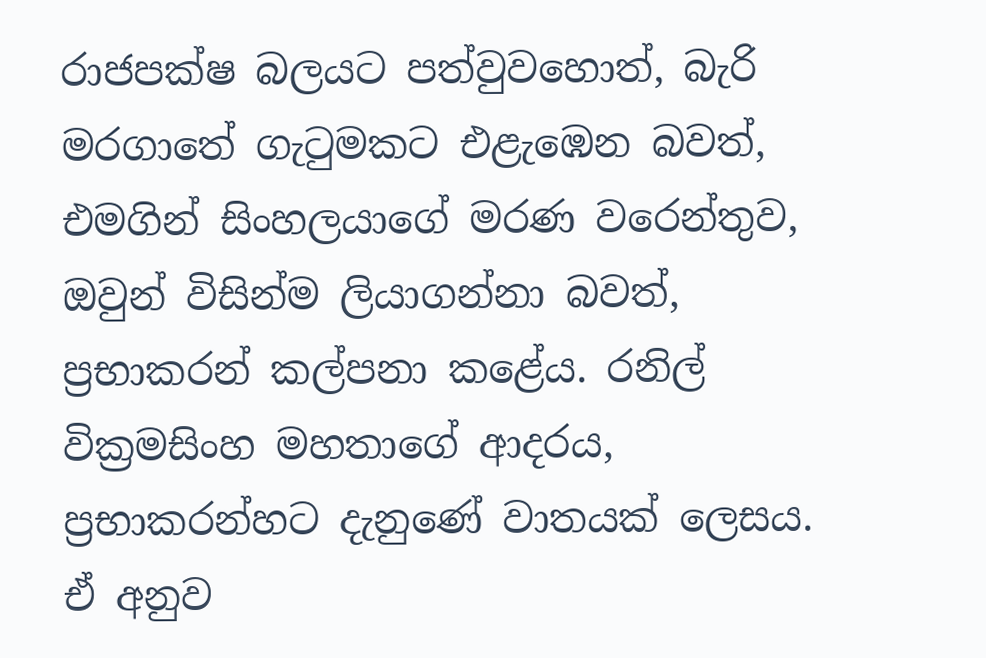රාජපක්ෂ බලයට පත්වුවහොත්, බැරි මරගාතේ ගැටුමකට එළැඹෙන බවත්, එමගින් සිංහලයාගේ මරණ වරෙන්තුව, ඔවුන් විසින්ම ලියාගන්නා බවත්, ප්‍රභාකරන් කල්පනා කළේය. රනිල් වික්‍රමසිංහ මහතාගේ ආදරය, ප්‍රභාකරන්හට දැනුණේ වාතයක් ලෙසය. ඒ අනුව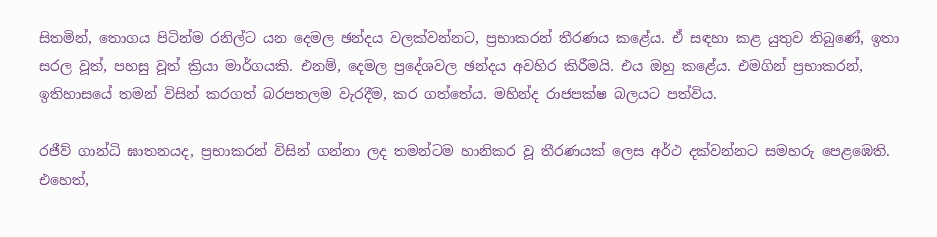සිතමින්, තොගය පිටින්ම රනිල්ට යන දෙමල ඡන්දය වලක්වන්නට, ප්‍රභාකරන් තීරණය කළේය. ඒ සඳහා කළ යුතුව තිබුණේ, ඉතා සරල වූත්, පහසු වූත් ක්‍රියා මාර්ගයකි. එනම්, දෙමල ප්‍රදේශවල ඡන්දය අවහිර කිරීමයි. එය ඔහු කළේය. එමගින් ප්‍රභාකරන්, ඉතිහාසයේ තමන් විසින් කරගත් බරපතලම වැරදීම, කර ගත්තේය. මහින්ද රාජපක්ෂ බලයට පත්විය.

රජීව් ගාන්ධි ඝාතනයද, ප්‍රභාකරන් විසින් ගන්නා ලද තමන්ටම හානිකර වූ තීරණයක් ලෙස අර්ථ දක්වන්නට සමහරු පෙළඹෙති. එහෙත්,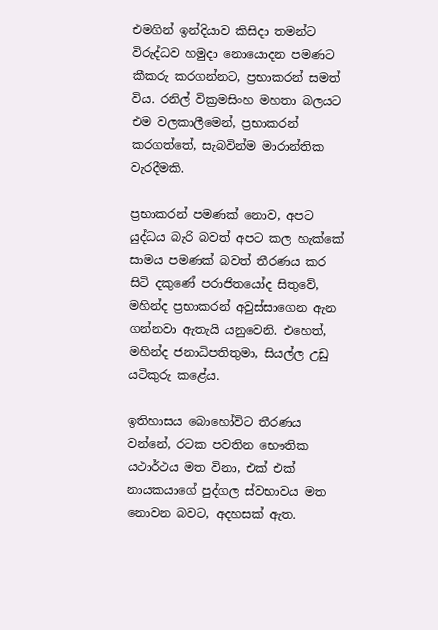එමගින් ඉන්දියාව කිසිදා තමන්ට විරුද්ධව හමුදා නොයොදන පමණට කීකරු කරගන්නට, ප්‍රභාකරන් සමත් විය. රනිල් වික්‍රමසිංහ මහතා බලයට එම වලකාලීමෙන්, ප්‍රභාකරන් කරගත්තේ, සැබවින්ම මාරාන්තික වැරදීමකි.

ප්‍රභාකරන් පමණක් නොව, අපට යුද්ධය බැරි බවත් අපට කල හැක්කේ සාමය පමණක් බවත් තීරණය කර සිටි දකුණේ පරාජිතයෝද සිතුවේ, මහින්ද ප්‍රභාකරන් අවුස්සාගෙන ඇන ගන්නවා ඇතැයි යනුවෙනි. එහෙත්, මහින්ද ජනාධිපතිතුමා, සියල්ල උඩු යටිකුරු කළේය.

ඉතිහාසය බොහෝවිට තීරණය වන්නේ, රටක පවතින භෞතික යථාර්ථය මත විනා, එක් එක් නායකයාගේ පුද්ගල ස්වභාවය මත නොවන බවට, අදහසක් ඇත.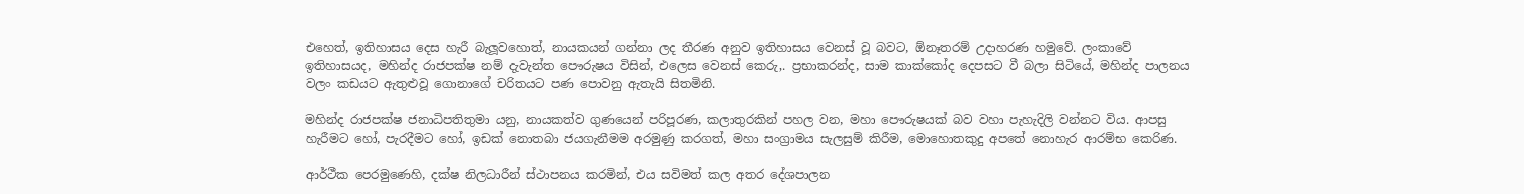එහෙත්, ඉතිහාසය දෙස හැරී බැලූවහොත්, නායකයන් ගන්නා ලද තීරණ අනුව ඉතිහාසය වෙනස් වූ බවට, ඕනෑතරම් උදාහරණ හමුවේ. ලංකාවේ ඉතිහාසයද, මහින්ද රාජපක්ෂ නම් දැවැන්ත පෞරුෂය විසින්, එලෙස වෙනස් කෙරු‚. ප්‍රභාකරන්ද, සාම කාක්කෝද දෙපසට වී බලා සිටියේ, මහින්ද පාලනය වලං කඩයට ඇතුළුවූ ගොනාගේ චරිතයට පණ පොවනු ඇතැයි සිතමිනි.

මහින්ද රාජපක්ෂ ජනාධිපතිතුමා යනු, නායකත්ව ගුණයෙන් පරිපූරණ, කලාතුරකින් පහල වන, මහා පෞරුෂයක් බව වහා පැහැදිලි වන්නට විය. ආපසු හැරීමට හෝ, පැරදීමට හෝ, ඉඩක් නොතබා ජයගැනීමම අරමුණු කරගත්, මහා සංග්‍රාමය සැලසුම් කිරීම, මොහොතකුදු අපතේ නොහැර ආරම්භ කෙරිණ.

ආර්ථීක පෙරමුණෙහි, දක්ෂ නිලධාරීන් ස්ථාපනය කරමින්, එය සවිමත් කල අතර දේශපාලන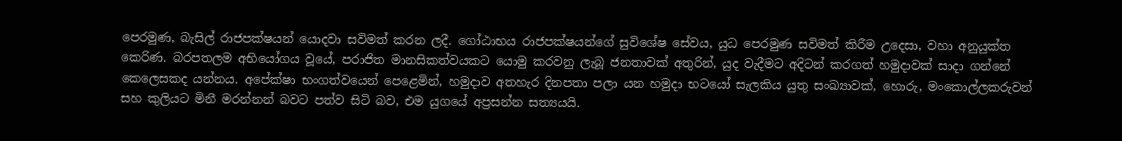පෙරමුණ, බැසිල් රාජපක්ෂයන් යොදවා සවිමත් කරන ලදී. ගෝඨාභය රාජපක්ෂයන්ගේ සුවිශේෂ සේවය, යුධ පෙරමුණ සවිමත් කිරීම උදෙසා, වහා අනුයුක්ත කෙරිණ. බරපතලම අභියෝගය වූයේ, පරාජිත මානසිකත්වයකට යොමු කරවනු ලැබූ ජනතාවක් අතුරින්, යුද වැදීමට අදිටන් කරගත් හමුදාවක් සාදා ගන්නේ කෙලෙසකද යන්නය. අපේක්ෂා භංගත්වයෙන් පෙළෙමින්, හමුදාව අතහැර දිනපතා පලා යන හමුදා භටයෝ සැලකිය යුතු සංඛ්‍යාවක්, හොරු, මංකොල්ලකරුවන් සහ කුලියට මිනී මරන්නන් බවට පත්ව සිටි බව, එම යුගයේ අප්‍රසන්න සත්‍යයයි.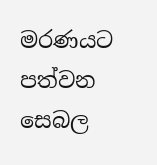මරණයට පත්වන සෙබල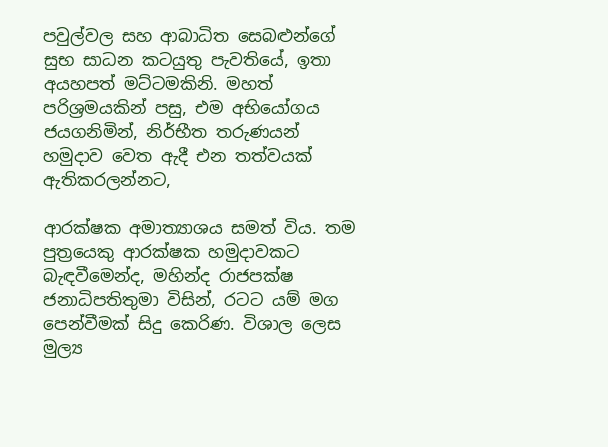පවුල්වල සහ ආබාධිත සෙබළුන්ගේ සුභ සාධන කටයුතු පැවතියේ, ඉතා අයහපත් මට්ටමකිනි. මහත් පරිශ්‍රමයකින් පසු, එම අභියෝගය ජයගනිමින්, නිර්භීත තරුණයන් හමුදාව වෙත ඇදී එන තත්වයක් ඇතිකරලන්නට,

ආරක්ෂක අමාත්‍යාශය සමත් විය. තම පුත්‍රයෙකු ආරක්ෂක හමුදාවකට බැඳවීමෙන්ද, මහින්ද රාජපක්ෂ ජනාධිපතිතුමා විසින්, රටට යම් මග පෙන්වීමක් සිදු කෙරිණ. විශාල ලෙස මුල්‍ය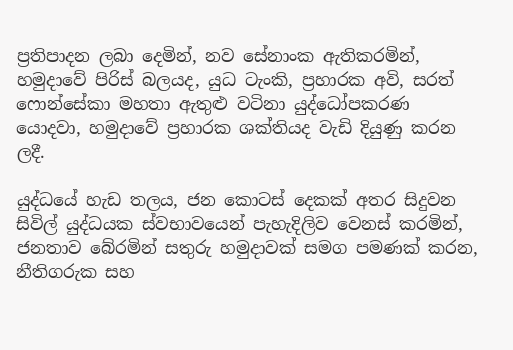ප්‍රතිපාදන ලබා දෙමින්, නව සේනාංක ඇතිකරමින්, හමුදාවේ පිරිස් බලයද, යුධ ටැංකි, ප්‍රහාරක අවි, සරත් ෆොන්සේකා මහතා ඇතුළු වටිනා යුද්ධෝපකරණ යොදවා, හමුදාවේ ප්‍රහාරක ශක්තියද වැඩි දියුණු කරන ලදී.

යුද්ධයේ හැඩ තලය, ජන කොටස් දෙකක් අතර සිදුවන සිවිල් යුද්ධයක ස්වභාවයෙන් පැහැදිලිව වෙනස් කරමින්, ජනතාව බේරමින් සතුරු හමුදාවක් සමග පමණක් කරන, නීතිගරුක සහ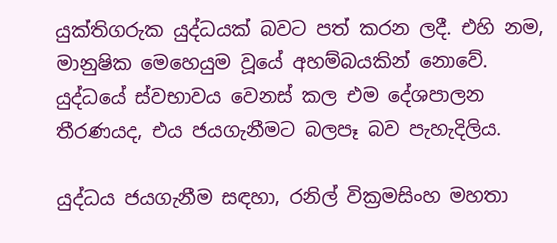යුක්තිගරුක යුද්ධයක් බවට පත් කරන ලදී. එහි නම, මානුෂික මෙහෙයුම වූයේ අහම්බයකින් නොවේ. යුද්ධයේ ස්වභාවය වෙනස් කල එම දේශපාලන තීරණයද, එය ජයගැනීමට බලපෑ බව පැහැදිලිය.

යුද්ධය ජයගැනීම සඳහා, රනිල් වික්‍රමසිංහ මහතා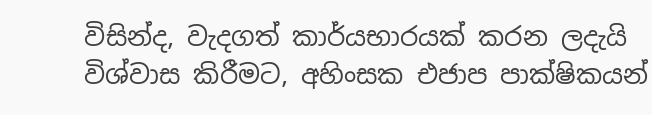විසින්ද, වැදගත් කාර්යභාරයක් කරන ලදැයි විශ්වාස කිරීමට, අහිංසක එජාප පාක්ෂිකයන්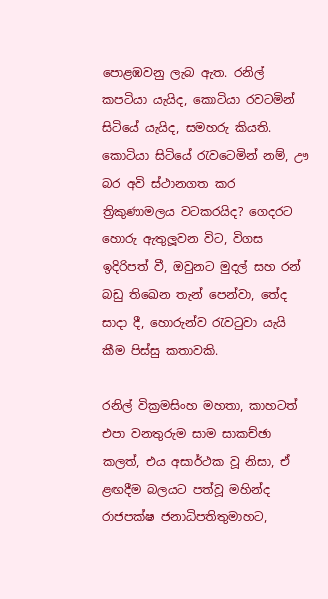පොළඹවනු ලැබ ඇත. රනිල් කපටියා යැයිද, කොටියා රවටමින් සිටියේ යැයිද, සමහරු කියති. කොටියා සිටියේ රැවටෙමින් නම්, ඌ බර අවි ස්ථානගත කර ත්‍රිකුණාමලය වටකරයිද? ගෙදරට හොරු ඇතුලූවන විට, විගස ඉදිරිපත් වී, ඔවුනට මුදල් සහ රන් බඩු තිඛෙන තැන් පෙන්වා, තේද සාදා දී, හොරුන්ව රැවටුවා යැයි කීම පිස්සු කතාවකි.

රනිල් වික්‍රමසිංහ මහතා, කාහටත් එපා වනතුරුම සාම සාකච්ඡා කලත්, එය අසාර්ථක වූ නිසා, ඒ ළඟදීම බලයට පත්වූ මහින්ද රාජපක්ෂ ජනාධිපතිතුමාහට,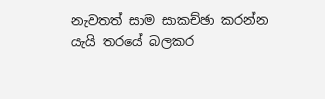නැවතත් සාම සාකච්ඡා කරන්න යැයි තරයේ බලකර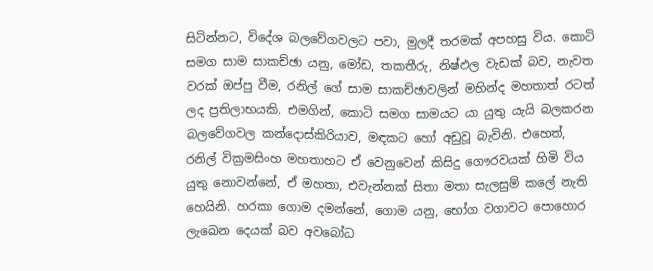සිටින්නට, විදේශ බලවේගවලට පවා, මුලදී තරමක් අපහසු විය. කොටි සමග සාම සාකච්ඡා යනු, මෝඩ, තකතීරු, නිෂ්ඵල වැඩක් බව, නැවත වරක් ඔප්පු වීම, රනිල් ගේ සාම සාකච්ඡාවලින් මහින්ද මහතාත් රටත් ලද ප්‍රතිලාභයකි. එමගින්, කොටි සමග සාමයට යා යුතු යැයි බලකරන බලවේගවල කන්දොස්කිරියාව, මඳකට හෝ අඩුවූ බැවිනි. එහෙත්, රනිල් වික්‍රමසිංහ මහතාහට ඒ වෙනුවෙන් කිසිදු ගෞරවයක් හිමි විය යුතු නොවන්නේ, ඒ මහතා, එවැන්නක් සිතා මතා සැලසුම් කලේ නැති හෙයිනි. හරකා ගොම දමන්නේ, ගොම යනු, භෝග වගාවට පොහොර ලැඛෙන දෙයක් බව අවබෝධ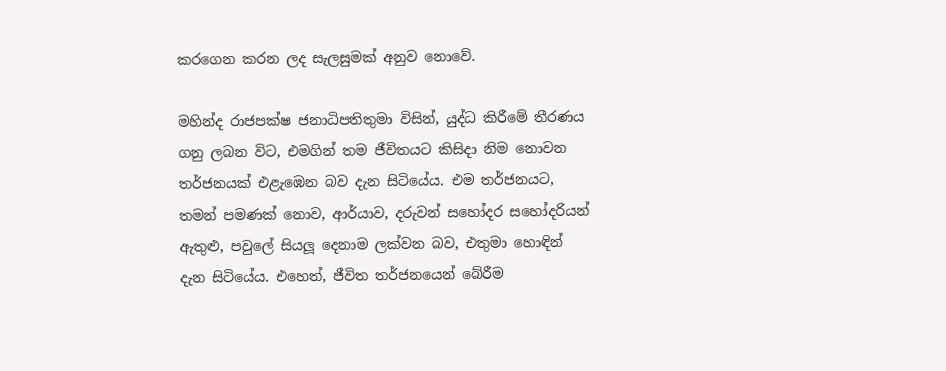කරගෙන කරන ලද සැලසුමක් අනුව නොවේ.

මහින්ද රාජපක්ෂ ජනාධිපතිතුමා විසින්, යුද්ධ කිරීමේ තීරණය ගනු ලබන විට, එමගින් තම ජීවිතයට කිසිදා නිම නොවන තර්ජනයක් එළැඹෙන බව දැන සිටියේය. එම තර්ජනයට, තමන් පමණක් නොව, ආර්යාව, දරුවන් සහෝදර සහෝදරියන් ඇතුළු, පවුලේ සියලූ දෙනාම ලක්වන බව, එතුමා හොඳින් දැන සිටියේය. එහෙත්, ජීවිත තර්ජනයෙන් බේරීම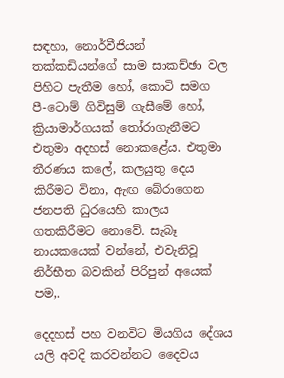සඳහා, නොර්වීජියන් තක්කඩියන්ගේ සාම සාකච්ඡා වල පිහිට පැතීම හෝ, කොටි සමග පී-ටොම් ගිවිසුම් ගැසීමේ හෝ, ක්‍රියාමාර්ගයක් තෝරාගැනීමට එතුමා අදහස් නොකළේය. එතුමා තීරණය කලේ, කලයුතු දෙය කිරීමට විනා, ඇඟ බේරාගෙන ජනපති ධුරයෙහි කාලය ගතකිරීමට නොවේ. සැබෑ නායකයෙක් වන්නේ, එවැනිවූ නිර්භීත බවකින් පිරිපුන් අයෙක් පම‚.

දෙදහස් පහ වනවිට මියගිය දේශය යලි අවදි කරවන්නට දෛවය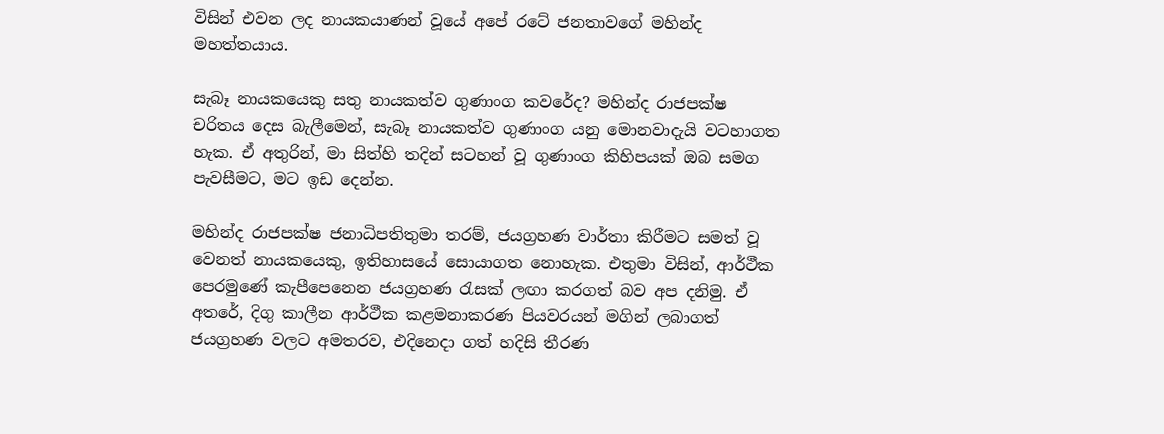විසින් එවන ලද නායකයාණන් වූයේ අපේ රටේ ජනතාවගේ මහින්ද මහත්තයාය.

සැබෑ නායකයෙකු සතු නායකත්ව ගුණාංග කවරේද? මහින්ද රාජපක්ෂ චරිතය දෙස බැලීමෙන්, සැබෑ නායකත්ව ගුණාංග යනු මොනවාදැයි වටහාගත හැක. ඒ අතුරින්, මා සිත්හි තදින් සටහන් වූ ගුණාංග කිහිපයක් ඔබ සමග පැවසීමට, මට ඉඩ දෙන්න.

මහින්ද රාජපක්ෂ ජනාධිපතිතුමා තරම්, ජයග්‍රහණ වාර්තා කිරීමට සමත් වූ වෙනත් නායකයෙකු, ඉතිහාසයේ සොයාගත නොහැක. එතුමා විසින්, ආර්ථීක පෙරමුණේ කැපීපෙනෙන ජයග්‍රහණ රැසක් ලඟා කරගත් බව අප දනිමු. ඒ අතරේ, දිගු කාලීන ආර්ථීක කළමනාකරණ පියවරයන් මගින් ලබාගත් ජයග්‍රහණ වලට අමතරව, එදිනෙදා ගත් හදිසි තීරණ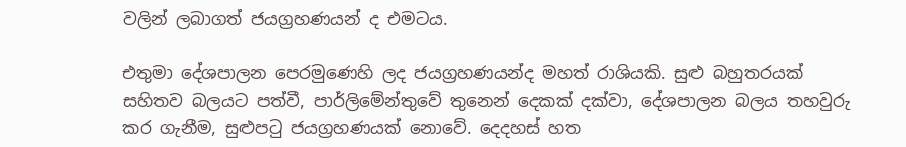වලින් ලබාගත් ජයග්‍රහණයන් ද එමටය.

එතුමා දේශපාලන පෙරමුණෙහි ලද ජයග්‍රහණයන්ද මහත් රාශියකි. සුළු බහුතරයක් සහිතව බලයට පත්වී, පාර්ලිමේන්තුවේ තුනෙන් දෙකක් දක්වා, දේශපාලන බලය තහවුරු කර ගැනීම, සුළුපටු ජයග්‍රහණයක් නොවේ. දෙදහස් හත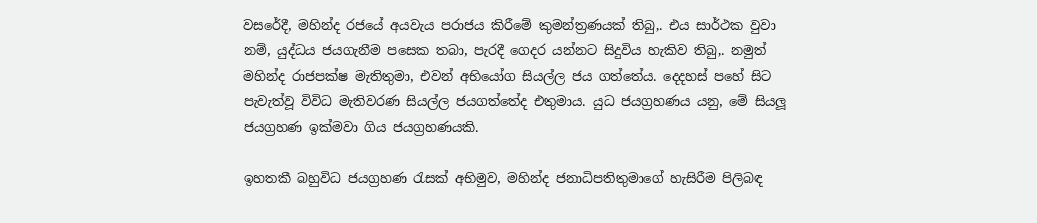වසරේදී, මහින්ද රජයේ අයවැය පරාජය කිරීමේ කුමන්ත්‍රණයක් තිබු‚. එය සාර්ථක වුවා නම්, යුද්ධය ජයගැනීම පසෙක තබා, පැරදී ගෙදර යන්නට සිදුවිය හැකිව තිබු‚. නමුත් මහින්ද රාජපක්ෂ මැතිතුමා, එවන් අභියෝග සියල්ල ජය ගත්තේය. දෙදහස් පහේ සිට පැවැත්වූ විවිධ මැතිවරණ සියල්ල ජයගත්තේද එතුමාය. යුධ ජයග්‍රහණය යනු, මේ සියලූ ජයග්‍රහණ ඉක්මවා ගිය ජයග්‍රහණයකි.

ඉහතකී බහුවිධ ජයග්‍රහණ රැසක් අභිමුව, මහින්ද ජනාධිපතිතුමාගේ හැසිරීම පිලිබඳ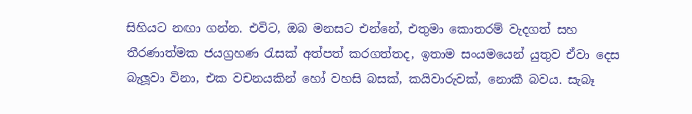සිහියට නඟා ගන්න. එවිට, ඔබ මනසට එන්නේ, එතුමා කොතරම් වැදගත් සහ තීරණාත්මක ජයග්‍රහණ රැසක් අත්පත් කරගත්තද, ඉතාම සංයමයෙන් යුතුව ඒවා දෙස බැලූවා විනා, එක වචනයකින් හෝ වහසි බසක්, කයිවාරුවක්, නොකී බවය. සැබෑ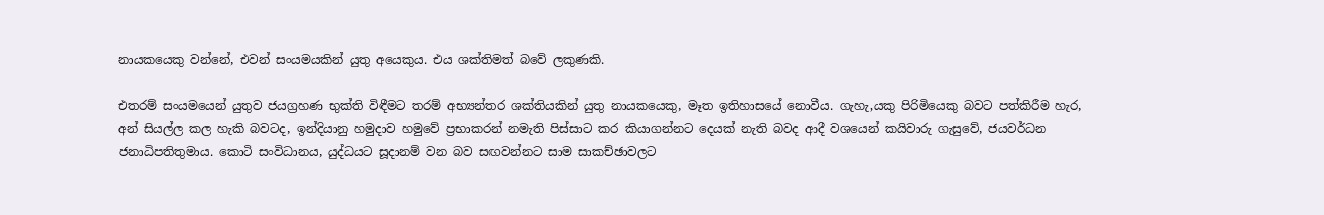නායකයෙකු වන්නේ, එවන් සංයමයකින් යුතු අයෙකුය. එය ශක්තිමත් බවේ ලකුණකි.

එතරම් සංයමයෙන් යුතුව ජයග්‍රහණ භුක්ති විඳීමට තරම් අභ්‍යන්තර ශක්තියකින් යුතු නායකයෙකු, මෑත ඉතිහාසයේ නොවීය. ගැහැ‚යකු පිරිමියෙකු බවට පත්කිරීම හැර, අන් සියල්ල කල හැකි බවටද, ඉන්දියානු හමුදාව හමුවේ ප්‍රභාකරන් නමැති පිස්සාට කර කියාගන්නට දෙයක් නැති බවද ආදී වශයෙන් කයිවාරු ගැසුවේ, ජයවර්ධන ජනාධිපතිතුමාය. කොටි සංවිධානය, යුද්ධයට සූදානම් වන බව සඟවන්නට සාම සාකච්ඡාවලට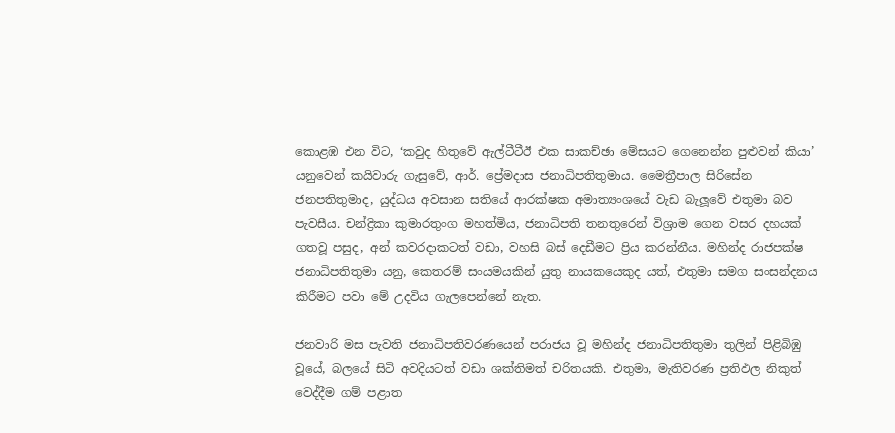කොළඹ එන විට, ‘කවුද හිතුවේ ඇල්ටීටීඊ එක සාකච්ඡා මේසයට ගෙනෙන්න පුළුවන් කියා’ යනුවෙන් කයිවාරු ගැසුවේ, ආර්. ප්‍රේමදාස ජනාධිපතිතුමාය. මෛත්‍රීපාල සිරිසේන ජනපතිතුමාද, යුද්ධය අවසාන සතියේ ආරක්ෂක අමාත්‍යංශයේ වැඩ බැලූවේ එතුමා බව පැවසීය. චන්ද්‍රිකා කුමාරතුංග මහත්මිය, ජනාධිපති තනතුරෙන් විශ්‍රාම ගෙන වසර දහයක් ගතවූ පසුද, අන් කවරදාකටත් වඩා, වහසි බස් දෙඩීමට ප්‍රිය කරන්නීය. මහින්ද රාජපක්ෂ ජනාධිපතිතුමා යනු, කෙතරම් සංයමයකින් යුතු නායකයෙකුද යත්, එතුමා සමග සංසන්දනය කිරීමට පවා මේ උදවිය ගැලපෙන්නේ නැත.

ජනවාරි මස පැවති ජනාධිපතිවරණයෙන් පරාජය වූ මහින්ද ජනාධිපතිතුමා තුලින් පිළිබිඹු වූයේ, බලයේ සිටි අවදියටත් වඩා ශක්තිමත් චරිතයකි. එතුමා, මැතිවරණ ප්‍රතිඵල නිකුත් වෙද්දීම ගම් පළාත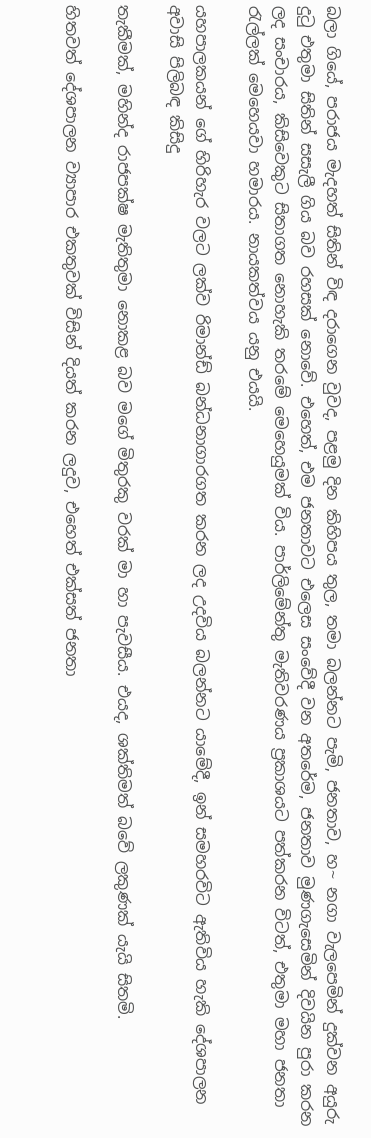බලා ගියේ, පරාජය මැදහත් සිතින් විඳ දරාගෙන වුවද, පළමු දින කිහිපය තුල, තමා බලන්නට පැමි‚ ජනතාව, හ~ නගා වැලපෙමින් දුක්වන අයුරු දුටු එතුමා සිතින් සසැලී ගිය බව රහසක් නොවේ. එහෙත්, එම ජනතාවට එලෙස සංවේදී වන අතරේම, ජනතාව මුණගැසෙමින් දිවයින පුරා කරන ලද සංචාරය, කිසිවෙකුට සිතාගත නොහැකි තරමේ මෙහෙයුමක් විය. පාර්ලිමේන්තු මැතිවරණය ප්‍රකාශයට පත්කරන විටත්, එතුමා මහා ජනතා රැල්ලක් මෙහෙයවා හමාරය. නායකත්වය යනු එයයි.

යහපාලකයන් ගේ හිරිහැර වලට ලක්ව රිමාන්ඩ් බන්ධනාගාරගත කරන ලද උදවිය බලන්නට යාමේදී, ඉන් සමහරවිට ඇතිවිය හැකි දේශපාලන අවාසි පිලිබඳ කිසිදු

තැකීමක්, මහින්ද රාජපක්ෂ මැතිතුමා නොකළ බව මගේ මිතුරකු වරක් මා හා පැවසීය. එයද, ශක්තිමත් බවේ ලකුණක් යැයි සිතමි.

හිතවත් දේශපාලන ව්‍යාපාර එකතුවක් විසින් දියත් කරන ලදුව, එහෙත් එක්සත් ජනතා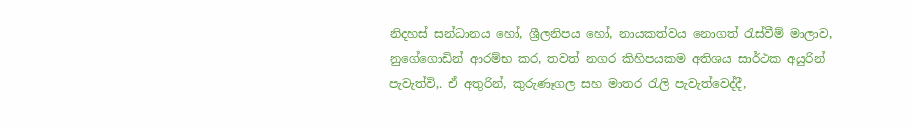නිදහස් සන්ධානය හෝ, ශ්‍රීලනිපය හෝ, නායකත්වය නොගත් රැස්වීම් මාලාව, නුගේගොඩින් ආරම්භ කර, තවත් නගර කිහිපයකම අතිශය සාර්ථක අයුරින් පැවැත්වි‚. ඒ අතුරින්, කුරුණෑගල සහ මාතර රැලි පැවැත්වෙද්දී,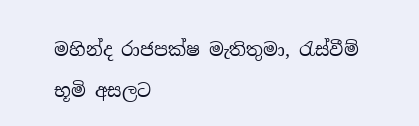මහින්ද රාජපක්ෂ මැතිතුමා, රැස්වීම් භූමි අසලට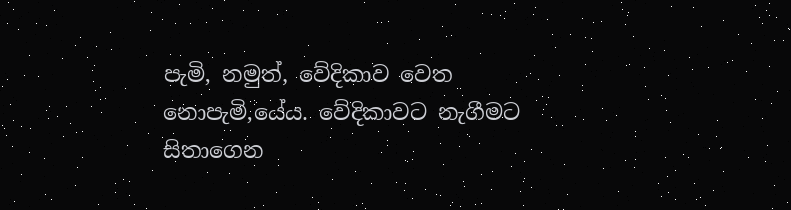පැමි‚ නමුත්, වේදිකාව වෙත නොපැමි‚යේය. වේදිකාවට නැගීමට සිතාගෙන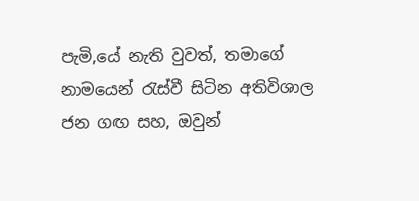පැමි‚යේ නැති වුවත්, තමාගේ නාමයෙන් රැස්වී සිටින අතිවිශාල ජන ගඟ සහ, ඔවුන්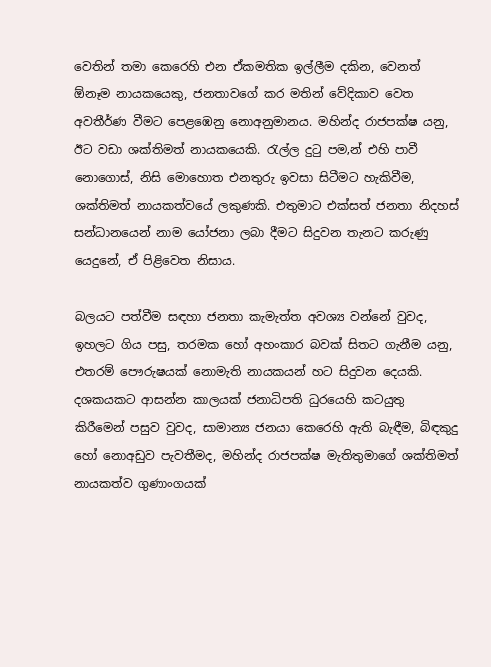වෙතින් තමා කෙරෙහි එන ඒකමතික ඉල්ලීම දකින, වෙනත් ඕනෑම නායකයෙකු, ජනතාවගේ කර මතින් වේදිකාව වෙත අවතීර්ණ වීමට පෙළඹෙනු නොඅනුමානය. මහින්ද රාජපක්ෂ යනු, ඊට වඩා ශක්තිමත් නායකයෙකි. රැල්ල දුටු පම‚න් එහි පාවී නොගොස්, නිසි මොහොත එනතුරු ඉවසා සිටීමට හැකිවීම, ශක්තිමත් නායකත්වයේ ලකුණකි. එතුමාට එක්සත් ජනතා නිදහස් සන්ධානයෙන් නාම යෝජනා ලබා දීමට සිදුවන තැනට කරුණු යෙදුනේ, ඒ පිළිවෙත නිසාය.

බලයට පත්වීම සඳහා ජනතා කැමැත්ත අවශ්‍ය වන්නේ වුවද, ඉහලට ගිය පසු, තරමක හෝ අහංකාර බවක් සිතට ගැනීම යනු, එතරම් පෞරුෂයක් නොමැති නායකයන් හට සිදුවන දෙයකි. දශකයකට ආසන්න කාලයක් ජනාධිපති ධුරයෙහි කටයුතු කිරීමෙන් පසුව වුවද, සාමාන්‍ය ජනයා කෙරෙහි ඇති බැඳීම, බිඳකුදු හෝ නොඅඩුව පැවතීමද, මහින්ද රාජපක්ෂ මැතිතුමාගේ ශක්තිමත් නායකත්ව ගුණාංගයක්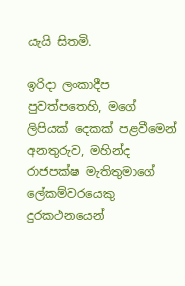යැයි සිතමි.

ඉරිදා ලංකාදීප පුවත්පතෙහි, මගේ ලිපියක් දෙකක් පළවීමෙන් අනතුරුව, මහින්ද රාජපක්ෂ මැතිතුමාගේ ලේකම්වරයෙකු දුරකථනයෙන්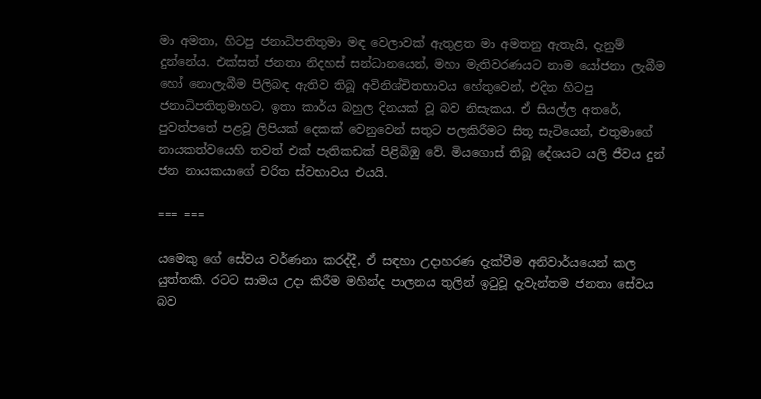මා අමතා, හිටපු ජනාධිපතිතුමා මඳ වෙලාවක් ඇතුළත මා අමතනු ඇතැයි, දැනුම් දුන්නේය. එක්සත් ජනතා නිදහස් සන්ධානයෙන්, මහා මැතිවරණයට නාම යෝජනා ලැබීම හෝ නොලැබීම පිලිබඳ ඇතිව තිබූ අවිනිශ්චිතභාවය හේතුවෙන්, එදින හිටපු ජනාධිපතිතුමාහට, ඉතා කාර්ය බහුල දිනයක් වූ බව නිසැකය. ඒ සියල්ල අතරේ, පුවත්පතේ පළවූ ලිපියක් දෙකක් වෙනුවෙන් සතුට පලකිරීමට සිතූ සැටියෙන්, එතුමාගේ නායකත්වයෙහි තවත් එක් පැතිකඩක් පිළිබිඹු වේ. මියගොස් තිබූ දේශයට යලි ජීවය දුන් ජන නායකයාගේ චරිත ස්වභාවය එයයි.

=== ===

යමෙකු ගේ සේවය වර්ණනා කරද්දී, ඒ සඳහා උදාහරණ දැක්වීම අනිවාර්යයෙන් කල යුත්තකි. රටට සාමය උදා කිරීම මහින්ද පාලනය තුලින් ඉටුවූ දැවැන්තම ජනතා සේවය බව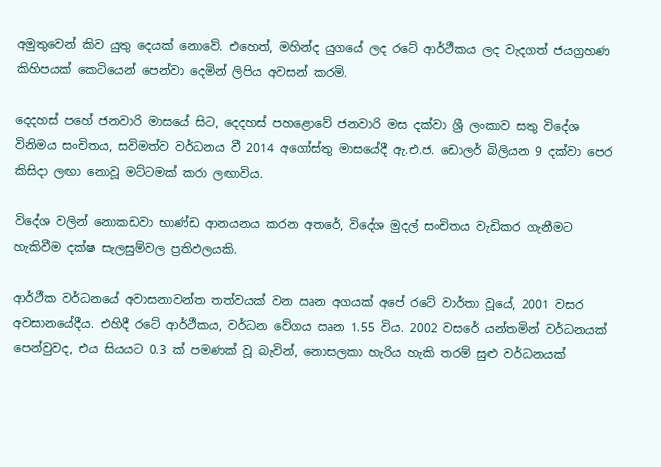අමුතුවෙන් කිව යුතු දෙයක් නොවේ. එහෙත්, මහින්ද යුගයේ ලද රටේ ආර්ථීකය ලද වැදගත් ජයග්‍රහණ කිහිපයක් කෙටියෙන් පෙන්වා දෙමින් ලිපිය අවසන් කරමි.

දෙදහස් පහේ ජනවාරි මාසයේ සිට, දෙදහස් පහළොවේ ජනවාරි මස දක්වා ශ්‍රී ලංකාව සතු විදේශ විනිමය සංචිතය, සවිමත්ව වර්ධනය වී 2014 අගෝස්තු මාසයේදී ඇ.එ.ජ. ඩොලර් බිලියන 9 දක්වා පෙර කිසිදා ලඟා නොවූ මට්ටමක් කරා ලඟාවිය.

විදේශ වලින් නොකඩවා භාණ්ඩ ආනයනය කරන අතරේ, විදේශ මුදල් සංචිතය වැඩිකර ගැනීමට හැකිවීම දක්ෂ සැලසුම්වල ප්‍රතිඵලයකි.

ආර්ථීක වර්ධනයේ අවාසනාවන්ත තත්වයක් වන ඍන අගයක් අපේ රටේ වාර්තා වූයේ, 2001 වසර අවසානයේදීය. එහිදී රටේ ආර්ථීකය, වර්ධන වේගය ඍන 1.55 විය. 2002 වසරේ යන්තමින් වර්ධනයක් පෙන්වුවද, එය සියයට 0.3 ක් පමණක් වූ බැවින්, නොසලකා හැරිය හැකි තරම් සුළු වර්ධනයක්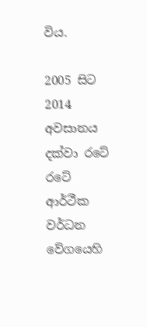විය.

2005 සිට 2014 අවසානය දක්වා රටේ රටේ ආර්ථීක වර්ධන වේගයෙහි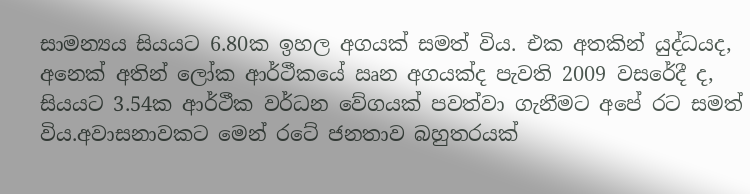සාමන්‍යය සියයට 6.80ක ඉහල අගයක් සමත් විය. එක අතකින් යුද්ධයද, අනෙක් අතින් ලෝක ආර්ථීකයේ ඍන අගයක්ද පැවති 2009 වසරේදී ද, සියයට 3.54ක ආර්ථීක වර්ධන වේගයක් පවත්වා ගැනීමට අපේ රට සමත් විය.අවාසනාවකට මෙන් රටේ ජනතාව බහුතරයක්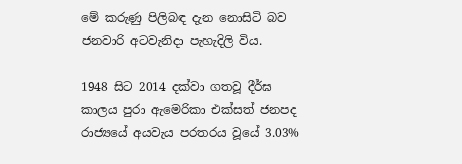මේ කරුණු පිලිබඳ දැන නොසිටි බව ජනවාරි අටවැනිදා පැහැදිලි විය.

1948 සිට 2014 දක්වා ගතවූ දීර්ඝ කාලය පුරා ඇමෙරිකා එක්සත් ජනපද රාජ්‍යයේ අයවැය පරතරය වූයේ 3.03%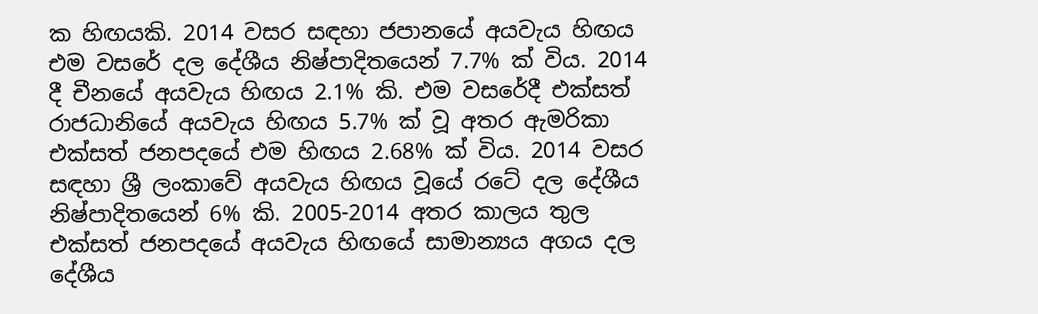ක හිඟයකි. 2014 වසර සඳහා ජපානයේ අයවැය හිඟය එම වසරේ දල දේශීය නිෂ්පාදිතයෙන් 7.7% ක් විය. 2014 දී චීනයේ අයවැය හිඟය 2.1% කි. එම වසරේදී එක්සත් රාජධානියේ අයවැය හිඟය 5.7% ක් වූ අතර ඇමරිකා එක්සත් ජනපදයේ එම හිඟය 2.68% ක් විය. 2014 වසර සඳහා ශ්‍රී ලංකාවේ අයවැය හිඟය වූයේ රටේ දල දේශීය නිෂ්පාදිතයෙන් 6% කි. 2005-2014 අතර කාලය තුල එක්සත් ජනපදයේ අයවැය හිඟයේ සාමාන්‍යය අගය දල දේශීය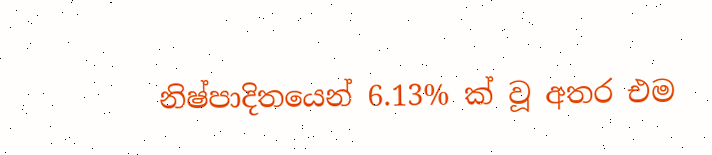නිෂ්පාදිතයෙන් 6.13% ක් වූ අතර එම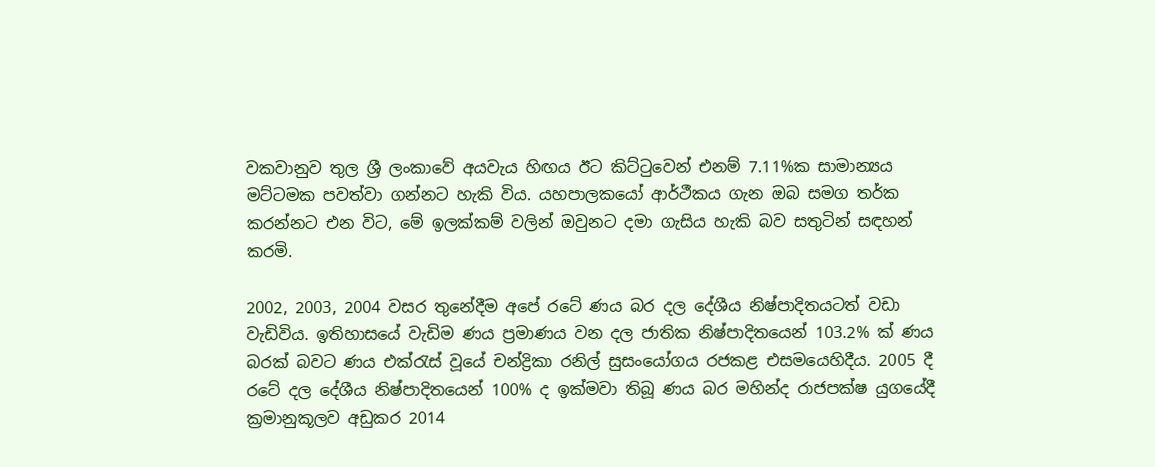වකවානුව තුල ශ්‍රී ලංකාවේ අයවැය හිඟය ඊට කිට්ටුවෙන් එනම් 7.11%ක සාමාන්‍යය මට්ටමක පවත්වා ගන්නට හැකි විය. යහපාලකයෝ ආර්ථීකය ගැන ඔබ සමග තර්ක කරන්නට එන විට, මේ ඉලක්කම් වලින් ඔවුනට දමා ගැසිය හැකි බව සතුටින් සඳහන් කරමි.

2002, 2003, 2004 වසර තුනේදීම අපේ රටේ ණය බර දල දේශීය නිෂ්පාදිතයටත් වඩා වැඩිවිය. ඉතිහාසයේ වැඩිම ණය ප්‍රමාණය වන දල ජාතික නිෂ්පාදිතයෙන් 103.2% ක් ණය බරක් බවට ණය එක්රැස් වූයේ චන්ද්‍රිකා රනිල් සුසංයෝගය රජකළ එසමයෙහිදීය. 2005 දී රටේ දල දේශීය නිෂ්පාදිතයෙන් 100% ද ඉක්මවා තිබූ ණය බර මහින්ද රාජපක්ෂ යුගයේදී ක්‍රමානුකූලව අඩුකර 2014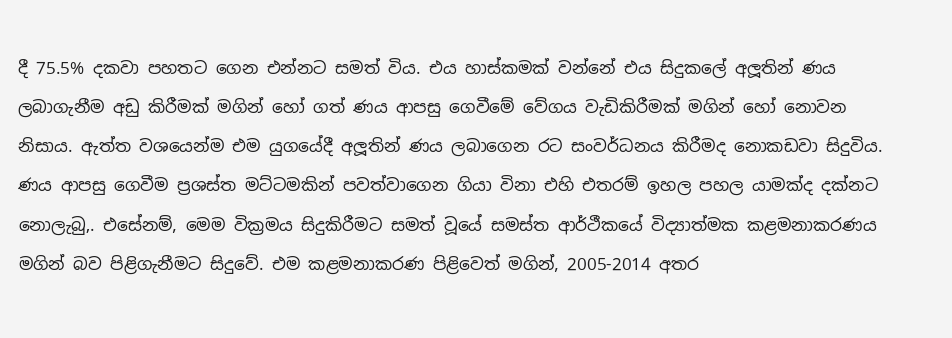දී 75.5% දකවා පහතට ගෙන එන්නට සමත් විය. එය හාස්කමක් වන්නේ එය සිදුකලේ අලූතින් ණය ලබාගැනීම අඩු කිරීමක් මගින් හෝ ගත් ණය ආපසු ගෙවීමේ වේගය වැඩිකිරීමක් මගින් හෝ නොවන නිසාය. ඇත්ත වශයෙන්ම එම යුගයේදී අලූතින් ණය ලබාගෙන රට සංවර්ධනය කිරීමද නොකඩවා සිදුවිය. ණය ආපසු ගෙවීම ප්‍රශස්ත මට්ටමකින් පවත්වාගෙන ගියා විනා එහි එතරම් ඉහල පහල යාමක්ද දක්නට නොලැබු‚. එසේනම්, මෙම වික්‍රමය සිදුකිරීමට සමත් වූයේ සමස්ත ආර්ථීකයේ විද්‍යාත්මක කළමනාකරණය මගින් බව පිළිගැනීමට සිදුවේ. එම කළමනාකරණ පිළිවෙත් මගින්, 2005-2014 අතර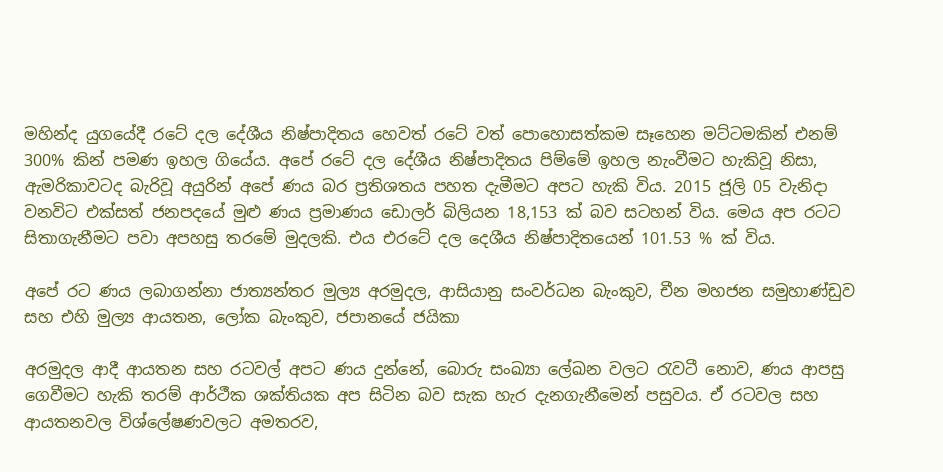මහින්ද යුගයේදී රටේ දල දේශීය නිෂ්පාදිතය හෙවත් රටේ වත් පොහොසත්කම සෑහෙන මට්ටමකින් එනම් 300% කින් පමණ ඉහල ගියේය. අපේ රටේ දල දේශීය නිෂ්පාදිතය පිම්මේ ඉහල නැංවීමට හැකිවූ නිසා, ඇමරිකාවටද බැරිවූ අයුරින් අපේ ණය බර ප්‍රතිශතය පහත දැමීමට අපට හැකි විය. 2015 ජූලි 05 වැනිදා වනවිට එක්සත් ජනපදයේ මුළු ණය ප්‍රමාණය ඩොලර් බිලියන 18,153 ක් බව සටහන් විය. මෙය අප රටට සිතාගැනීමට පවා අපහසු තරමේ මුදලකි. එය එරටේ දල දෙශීය නිෂ්පාදිතයෙන් 101.53 % ක් විය.

අපේ රට ණය ලබාගන්නා ජාත්‍යන්තර මුල්‍ය අරමුදල, ආසියානු සංවර්ධන බැංකුව, චීන මහජන සමුහාණ්ඩුව සහ එහි මුල්‍ය ආයතන, ලෝක බැංකුව, ජපානයේ ජයිකා

අරමුදල ආදී ආයතන සහ රටවල් අපට ණය දුන්නේ, බොරු සංඛ්‍යා ලේඛන වලට රැවටී නොව, ණය ආපසු ගෙවීමට හැකි තරම් ආර්ථීක ශක්තියක අප සිටින බව සැක හැර දැනගැනීමෙන් පසුවය. ඒ රටවල සහ ආයතනවල විශ්ලේෂණවලට අමතරව,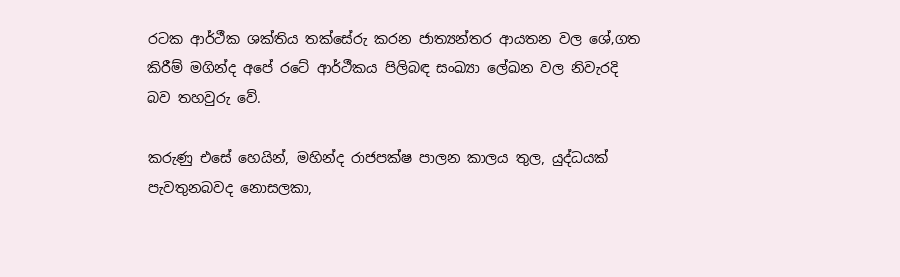රටක ආර්ථීක ශක්තිය තක්සේරු කරන ජාත්‍යන්තර ආයතන වල ශේ‚ගත කිරීම් මගින්ද අපේ රටේ ආර්ථීකය පිලිබඳ සංඛ්‍යා ලේඛන වල නිවැරදි බව තහවුරු වේ.

කරුණු එසේ හෙයින්, මහින්ද රාජපක්ෂ පාලන කාලය තුල, යුද්ධයක්  පැවතුනබවද නොසලකා,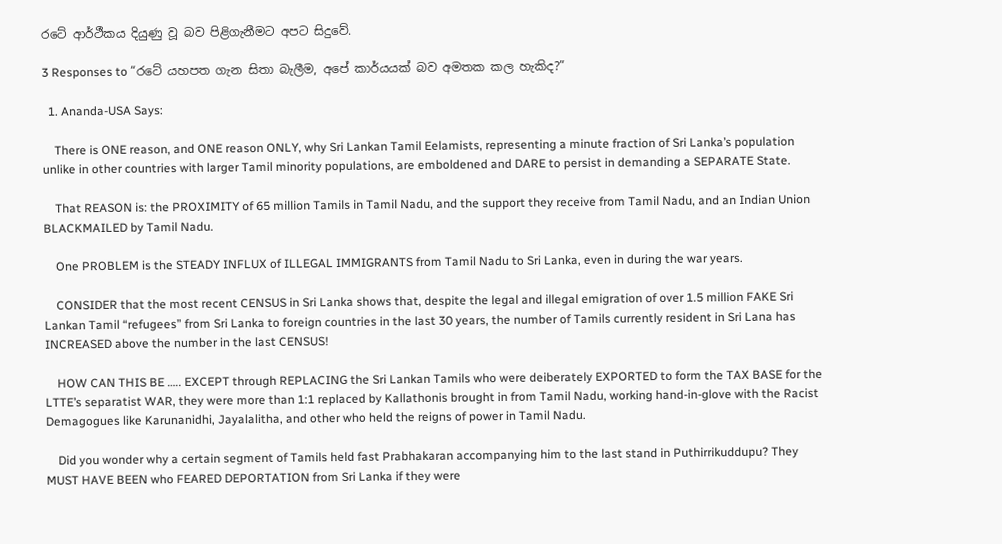රටේ ආර්ථීකය දියුණු වූ බව පිළිගැනීමට අපට සිදුවේ.

3 Responses to “රටේ යහපත ගැන සිතා බැලීම, අපේ කාර්යයක් බව අමතක කල හැකිද?”

  1. Ananda-USA Says:

    There is ONE reason, and ONE reason ONLY, why Sri Lankan Tamil Eelamists, representing a minute fraction of Sri Lanka’s population unlike in other countries with larger Tamil minority populations, are emboldened and DARE to persist in demanding a SEPARATE State.

    That REASON is: the PROXIMITY of 65 million Tamils in Tamil Nadu, and the support they receive from Tamil Nadu, and an Indian Union BLACKMAILED by Tamil Nadu.

    One PROBLEM is the STEADY INFLUX of ILLEGAL IMMIGRANTS from Tamil Nadu to Sri Lanka, even in during the war years.

    CONSIDER that the most recent CENSUS in Sri Lanka shows that, despite the legal and illegal emigration of over 1.5 million FAKE Sri Lankan Tamil “refugees” from Sri Lanka to foreign countries in the last 30 years, the number of Tamils currently resident in Sri Lana has INCREASED above the number in the last CENSUS!

    HOW CAN THIS BE ….. EXCEPT through REPLACING the Sri Lankan Tamils who were deiberately EXPORTED to form the TAX BASE for the LTTE’s separatist WAR, they were more than 1:1 replaced by Kallathonis brought in from Tamil Nadu, working hand-in-glove with the Racist Demagogues like Karunanidhi, Jayalalitha, and other who held the reigns of power in Tamil Nadu.

    Did you wonder why a certain segment of Tamils held fast Prabhakaran accompanying him to the last stand in Puthirrikuddupu? They MUST HAVE BEEN who FEARED DEPORTATION from Sri Lanka if they were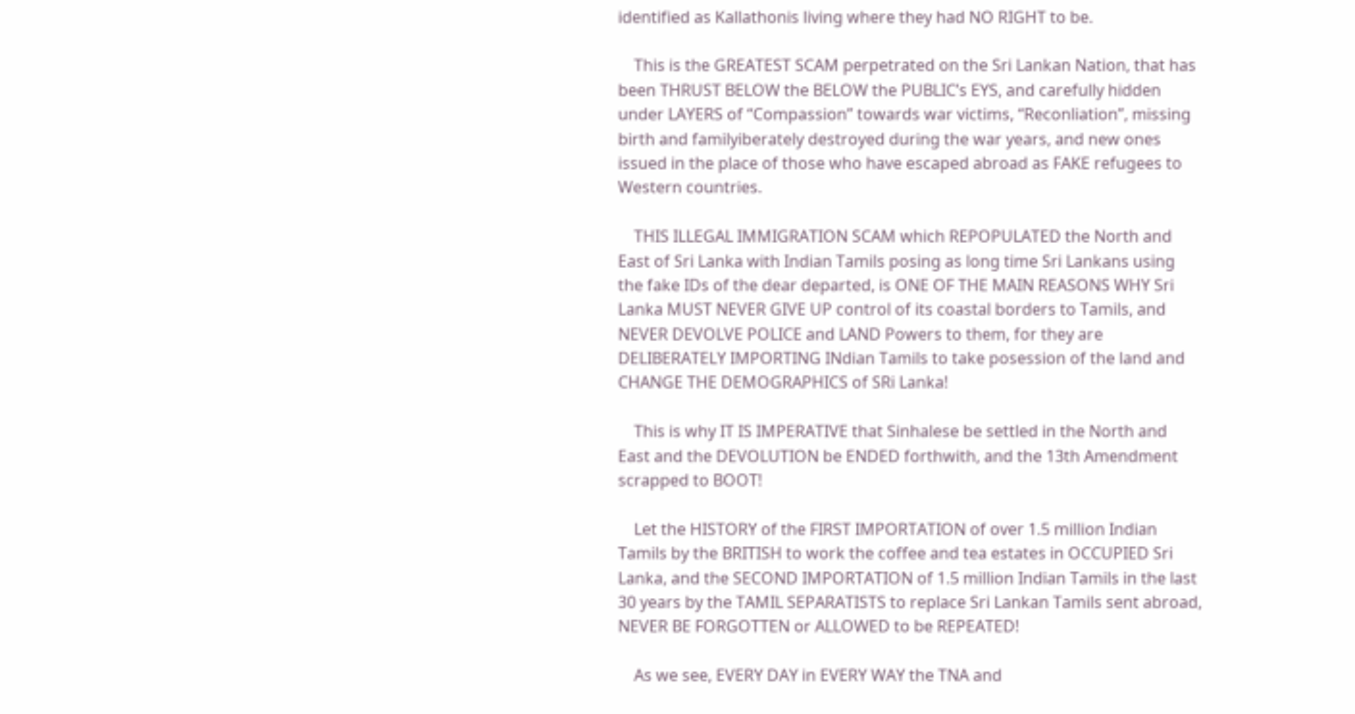identified as Kallathonis living where they had NO RIGHT to be.

    This is the GREATEST SCAM perpetrated on the Sri Lankan Nation, that has been THRUST BELOW the BELOW the PUBLIC’s EYS, and carefully hidden under LAYERS of “Compassion” towards war victims, “Reconliation”, missing birth and familyiberately destroyed during the war years, and new ones issued in the place of those who have escaped abroad as FAKE refugees to Western countries.

    THIS ILLEGAL IMMIGRATION SCAM which REPOPULATED the North and East of Sri Lanka with Indian Tamils posing as long time Sri Lankans using the fake IDs of the dear departed, is ONE OF THE MAIN REASONS WHY Sri Lanka MUST NEVER GIVE UP control of its coastal borders to Tamils, and NEVER DEVOLVE POLICE and LAND Powers to them, for they are DELIBERATELY IMPORTING INdian Tamils to take posession of the land and CHANGE THE DEMOGRAPHICS of SRi Lanka!

    This is why IT IS IMPERATIVE that Sinhalese be settled in the North and East and the DEVOLUTION be ENDED forthwith, and the 13th Amendment scrapped to BOOT!

    Let the HISTORY of the FIRST IMPORTATION of over 1.5 million Indian Tamils by the BRITISH to work the coffee and tea estates in OCCUPIED Sri Lanka, and the SECOND IMPORTATION of 1.5 million Indian Tamils in the last 30 years by the TAMIL SEPARATISTS to replace Sri Lankan Tamils sent abroad, NEVER BE FORGOTTEN or ALLOWED to be REPEATED!

    As we see, EVERY DAY in EVERY WAY the TNA and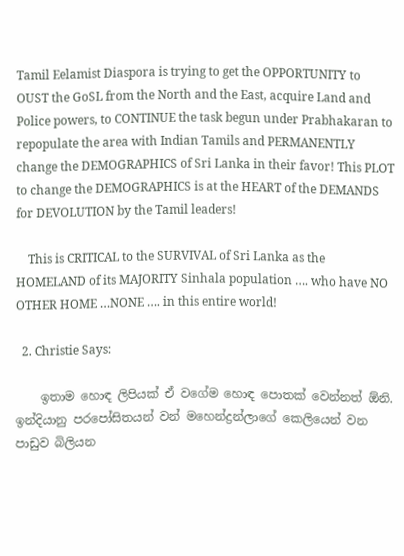Tamil Eelamist Diaspora is trying to get the OPPORTUNITY to OUST the GoSL from the North and the East, acquire Land and Police powers, to CONTINUE the task begun under Prabhakaran to repopulate the area with Indian Tamils and PERMANENTLY change the DEMOGRAPHICS of Sri Lanka in their favor! This PLOT to change the DEMOGRAPHICS is at the HEART of the DEMANDS for DEVOLUTION by the Tamil leaders!

    This is CRITICAL to the SURVIVAL of Sri Lanka as the HOMELAND of its MAJORITY Sinhala population …. who have NO OTHER HOME …NONE …. in this entire world!

  2. Christie Says:

    ඉතාම හොඳ ලිපියක් ඒ වගේම හොඳ පොතක් වෙන්නත් ඕනි. ඉන්දියානු පරපෝසිතයන් වන් මහෙන්ද්‍රන්ලාගේ කෙලියෙන් වන පාඩුව බිලියන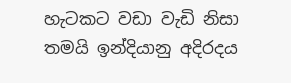හැටකට වඩා වැඩි නිසා තමයි ඉන්දියානු අදිරදය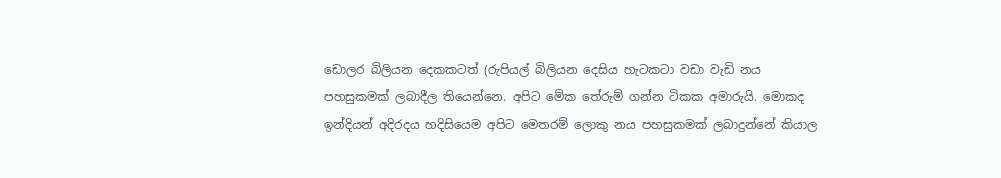ඩොලර බිලියන දෙකකටත් (රුපියල් බිලියන දෙසිය හැටකටා වඩා වැඩි නය පහසුකමක් ලබාදීල තියෙන්නෙ. අපිට මේක තේරුම් ගන්න ටිකක අමාරුයි. මොකද ඉන්දියන් අදිරදය හදිසියෙම අපිට මෙතරම් ලොකු නය පහසුකමක් ලබාදුන්නේ කියාල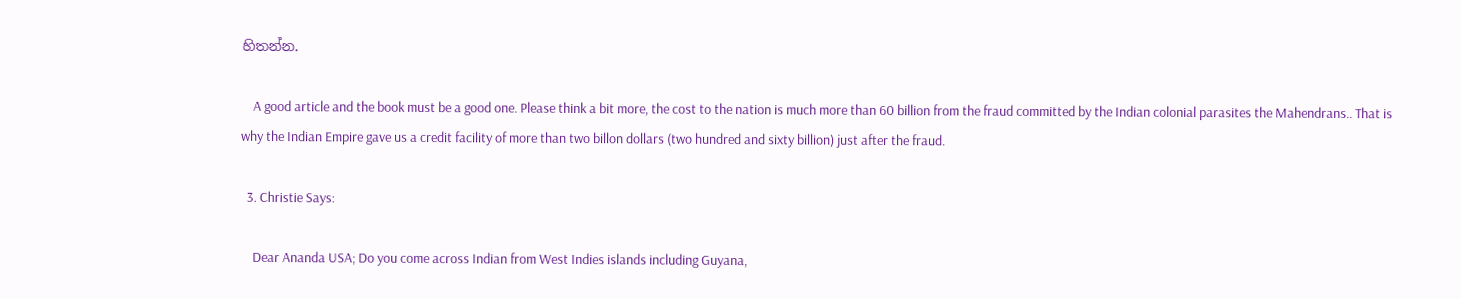හිතන්න.

    A good article and the book must be a good one. Please think a bit more, the cost to the nation is much more than 60 billion from the fraud committed by the Indian colonial parasites the Mahendrans.. That is why the Indian Empire gave us a credit facility of more than two billon dollars (two hundred and sixty billion) just after the fraud.

  3. Christie Says:

    Dear Ananda USA; Do you come across Indian from West Indies islands including Guyana,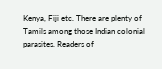Kenya, Fiji etc. There are plenty of Tamils among those Indian colonial parasites. Readers of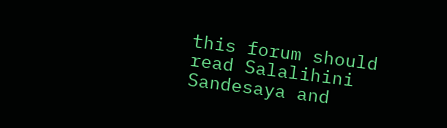this forum should read Salalihini Sandesaya and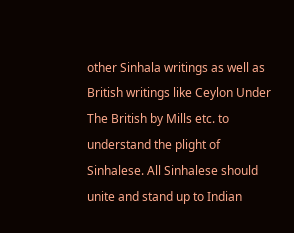other Sinhala writings as well as British writings like Ceylon Under The British by Mills etc. to understand the plight of Sinhalese. All Sinhalese should unite and stand up to Indian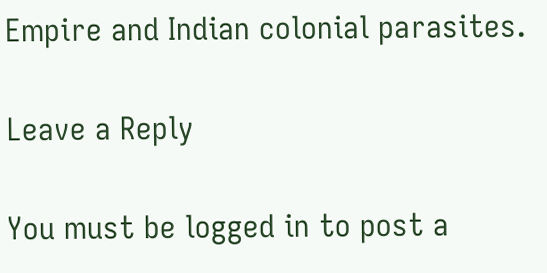Empire and Indian colonial parasites.

Leave a Reply

You must be logged in to post a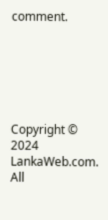comment.






Copyright © 2024 LankaWeb.com. All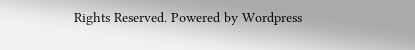Rights Reserved. Powered by Wordpress